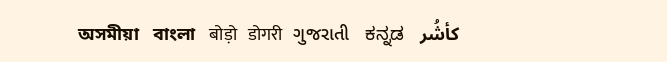অসমীয়া   বাংলা   बोड़ो   डोगरी   ગુજરાતી   ಕನ್ನಡ   كأشُر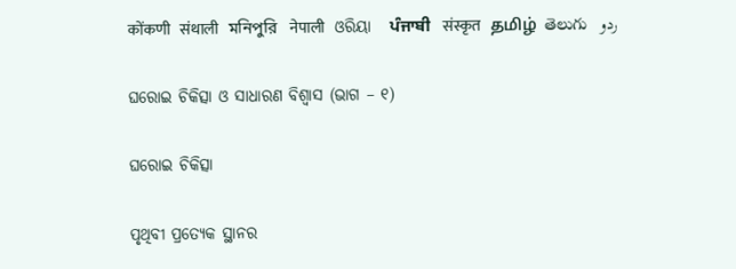कोंकणी   संथाली   মনিপুরি   नेपाली   ଓରିୟା   ਪੰਜਾਬੀ   संस्कृत   தமிழ்  తెలుగు   ردو

ଘରୋଇ ଚିକିତ୍ସା ଓ ସାଧାରଣ ବିଶ୍ଵାସ (ଭାଗ – ୧)

ଘରୋଇ ଚିକିତ୍ସା

ପୃଥିବୀ ପ୍ରତ୍ୟେକ ସ୍ଥାନର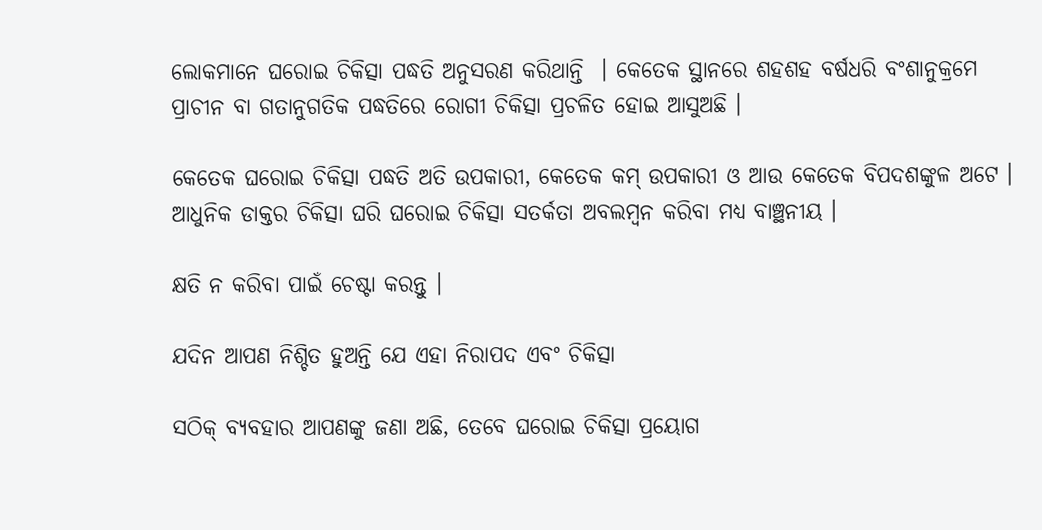ଲୋକମାନେ ଘରୋଇ ଚିକିତ୍ସା ପଦ୍ଧତି ଅନୁସରଣ କରିଥାନ୍ତି  । କେତେକ ସ୍ଥାନରେ ଶହଶହ ବର୍ଷଧରି ବଂଶାନୁକ୍ରମେ ପ୍ରାଚୀନ ବା ଗତାନୁଗତିକ ପଦ୍ଧତିରେ ରୋଗୀ ଚିକିତ୍ସା ପ୍ରଚଳିତ ହୋଇ ଆସୁଅଛି ।

କେତେକ ଘରୋଇ ଚିକିତ୍ସା ପଦ୍ଧତି ଅତି ଉପକାରୀ, କେତେକ କମ୍ ଉପକାରୀ ଓ ଆଉ କେତେକ ବିପଦଶଙ୍କୁଳ ଅଟେ । ଆଧୁନିକ ଡାକ୍ତର ଚିକିତ୍ସା ଘରି ଘରୋଇ ଚିକିତ୍ସା ସତର୍କତା ଅବଲମ୍ବନ କରିବା ମଧ୍ୟ ବାଞ୍ଛନୀୟ ।

କ୍ଷତି ନ କରିବା ପାଇଁ ଚେଷ୍ଟା କରନ୍ତୁ ।

ଯଦିନ ଆପଣ ନିଶ୍ଚିତ ହୁଅନ୍ତି ଯେ ଏହା ନିରାପଦ ଏବଂ ଚିକିତ୍ସା

ସଠିକ୍ ବ୍ୟବହାର ଆପଣଙ୍କୁ ଜଣା ଅଛି, ତେବେ ଘରୋଇ ଚିକିତ୍ସା ପ୍ରୟୋଗ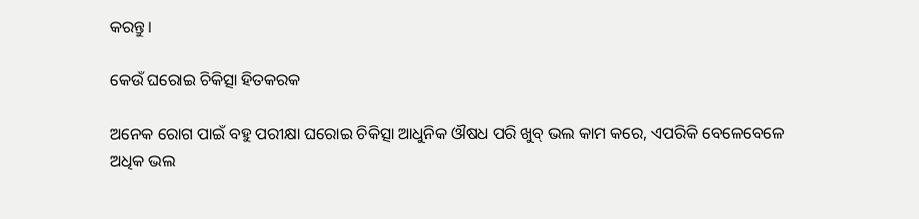କରନ୍ତୁ।

କେଉଁ ଘରୋଇ ଚିକିତ୍ସା ହିତକରକ

ଅନେକ ରୋଗ ପାଇଁ ବହୁ ପରୀକ୍ଷା ଘରୋଇ ଚିକିତ୍ସା ଆଧୁନିକ ଔଷଧ ପରି ଖୁବ୍ ଭଲ କାମ କରେ, ଏପରିକି ବେଳେବେଳେ ଅଧିକ ଭଲ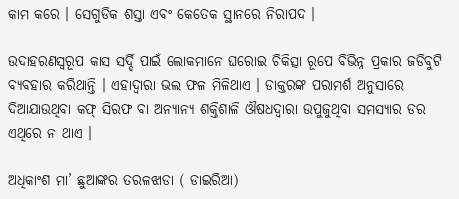କାମ କରେ । ସେଗୁଡିକ ଶସ୍ତା ଏବଂ କେତେକ ସ୍ଥାନରେ ନିରାପଦ ।

ଉଦାହରଣସ୍ୱରୂପ କାସ ସର୍ଦ୍ଦି ପାଇଁ ଲୋକମାନେ ଘରୋଇ ଚିକିତ୍ସା ରୂପେ ବିଭିନ୍ନ ପ୍ରକାର ଜଡିବୁଟି ବ୍ୟବହାର କରିଥାନ୍ତି । ଏହାଦ୍ଵାରା ଭଲ ଫଳ ମିଳିଥାଏ । ଡାକ୍ତରଙ୍କ ପରାମର୍ଶ ଅନୁସାରେ ଦିଆଯାଉଥିବା କଫ୍ ସିରଫ ବା ଅନ୍ୟାନ୍ୟ ଶକ୍ତିଶାଳି ଔଷଧଦ୍ଵାରା ଉପୁଜୁଥିବା ସମସ୍ୟାର ଡର ଏଥିରେ ନ ଥାଏ ।

ଅଧିକାଂଶ ମା’ ଛୁଆଙ୍କର ତରଳଝାଡା ( ଡାଇରିଆ)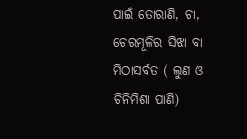ପାଇଁ ତୋରାଣି, ଚା, ଚେରମୂଳିର ସିଝା ବା ମିଠାସର୍ବତ ( ଲୁଣ ଓ ଚିନିମିଶା ପାଣି)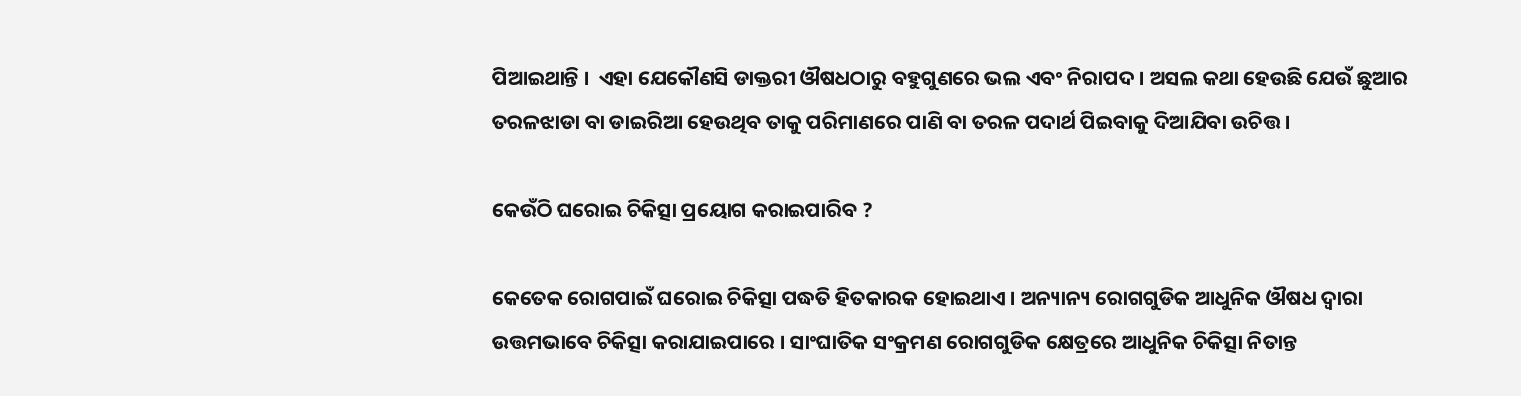ପିଆଇଥାନ୍ତି ।  ଏହା ଯେକୌଣସି ଡାକ୍ତରୀ ଔଷଧଠାରୁ ବହୁଗୁଣରେ ଭଲ ଏବଂ ନିରାପଦ । ଅସଲ କଥା ହେଉଛି ଯେଉଁ ଛୁଆର ତରଳଝାଡା ବା ଡାଇରିଆ ହେଉଥିବ ତାକୁ ପରିମାଣରେ ପାଣି ବା ତରଳ ପଦାର୍ଥ ପିଇବାକୁ ଦିଆଯିବା ଉଚିତ୍ତ ।

କେଉଁଠି ଘରୋଇ ଚିକିତ୍ସା ପ୍ରୟୋଗ କରାଇପାରିବ ?

କେତେକ ରୋଗପାଇଁ ଘରୋଇ ଚିକିତ୍ସା ପଦ୍ଧତି ହିତକାରକ ହୋଇଥାଏ । ଅନ୍ୟାନ୍ୟ ରୋଗଗୁଡିକ ଆଧୁନିକ ଔଷଧ ଦ୍ଵାରା ଉତ୍ତମଭାବେ ଚିକିତ୍ସା କରାଯାଇପାରେ । ସାଂଘାତିକ ସଂକ୍ରମଣ ରୋଗଗୁଡିକ କ୍ଷେତ୍ରରେ ଆଧୁନିକ ଚିକିତ୍ସା ନିତାନ୍ତ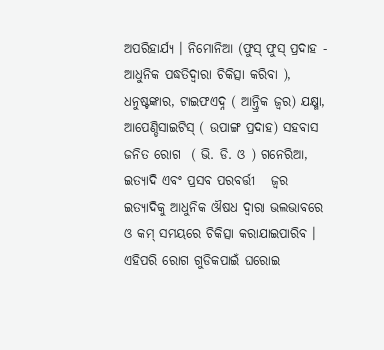ଅପରିହାର୍ଯ୍ୟ । ନିମୋନିଆ (ଫୁସ୍ ଫୁସ୍ ପ୍ରଦାହ - ଆଧୁନିକ ପଦ୍ଧତିଦ୍ଵାରା ଚିକିତ୍ସା କରିବା ), ଧନୁଷ୍ଟଙ୍କାର, ଟାଇଫଏଦ୍ନ ( ଆନ୍ତ୍ରିକ ଜ୍ଵର) ଯକ୍ଷ୍ମା, ଆପେଣ୍ଡିସାଇଟିସ୍ ( ଉପାଙ୍ଗ ପ୍ରଦାହ) ସହବାସ ଜନିତ ରୋଗ  ( ଭି. ଡି. ଓ ) ଗନେରିଆ, ଇତ୍ୟାଦି ଏବଂ ପ୍ରସବ ପରବର୍ତ୍ତୀ   ଜ୍ଵର ଇତ୍ୟାଦିକୁ ଆଧୁନିକ ଔଷଧ ଦ୍ଵାରା ଭଲଭାବରେ ଓ କମ୍ ସମୟରେ ଚିକିତ୍ସା କରାଯାଇପାରିବ । ଏହିପରି ରୋଗ ଗୁଡିକପାଇଁ ଘରୋଇ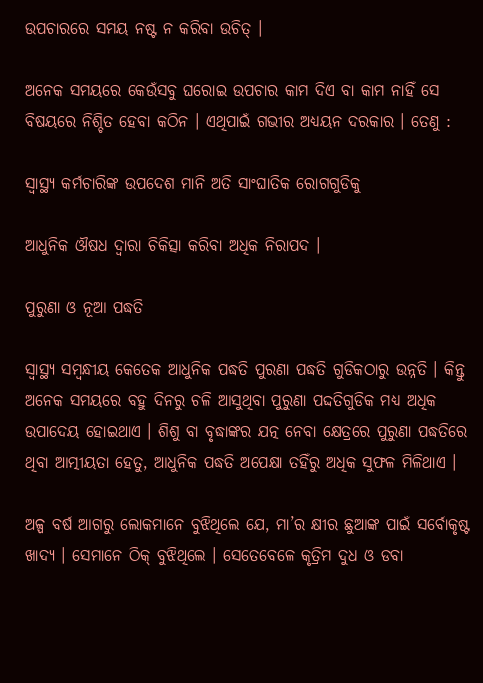ଉପଚାରରେ ସମୟ ନଷ୍ଟ ନ କରିବା ଉଚିତ୍ ।

ଅନେକ ସମୟରେ କେଉଁସବୁ ଘରୋଇ ଉପଚାର କାମ ଦିଏ ବା କାମ ନାହିଁ ସେ ବିଷୟରେ ନିଶ୍ଚିତ ହେବା କଠିନ । ଏଥିପାଇଁ ଗଭୀର ଅଧ୍ୟୟନ ଦରକାର । ତେଣୁ :

ସ୍ୱାସ୍ଥ୍ୟ କର୍ମଚାରିଙ୍କ ଉପଦେଶ ମାନି ଅତି ସାଂଘାତିକ ରୋଗଗୁଡିକୁ

ଆଧୁନିକ ଔଷଧ ଦ୍ଵାରା ଚିକିତ୍ସା କରିବା ଅଧିକ ନିରାପଦ ।

ପୁରୁଣା ଓ ନୂଆ ପଦ୍ଧତି

ସ୍ୱାସ୍ଥ୍ୟ ସମ୍ବନ୍ଧୀୟ କେତେକ ଆଧୁନିକ ପଦ୍ଧତି ପୁରଣା ପଦ୍ଧତି ଗୁଡିକଠାରୁ ଉନ୍ନତି । କିନ୍ତୁ ଅନେକ ସମୟରେ ବହୁ ଦିନରୁ ଚଳି ଆସୁଥିବା ପୁରୁଣା ପଦ୍ଦତିଗୁଡିକ ମଧ୍ୟ ଅଧିକ ଉପାଦେୟ ହୋଇଥାଏ । ଶିଶୁ ବା ବୃଦ୍ଧାଙ୍କର ଯତ୍ନ ନେବା କ୍ଷେତ୍ରରେ ପୁରୁଣା ପଦ୍ଧତିରେ ଥିବା ଆତ୍ମୀୟତା ହେତୁ, ଆଧୁନିକ ପଦ୍ଧତି ଅପେକ୍ଷା ତହିଁରୁ ଅଧିକ ସୁଫଳ ମିଳିଥାଏ ।

ଅଳ୍ପ ବର୍ଷ ଆଗରୁ ଲୋକମାନେ ବୁଝିଥିଲେ ଯେ, ମା’ର କ୍ଷୀର ଛୁଆଙ୍କ ପାଇଁ ସର୍ବୋକୃଷ୍ଟ ଖାଦ୍ୟ । ସେମାନେ ଠିକ୍ ବୁଝିଥିଲେ । ସେତେବେଳେ କୃତ୍ରିମ ଦୁଧ ଓ ଡବା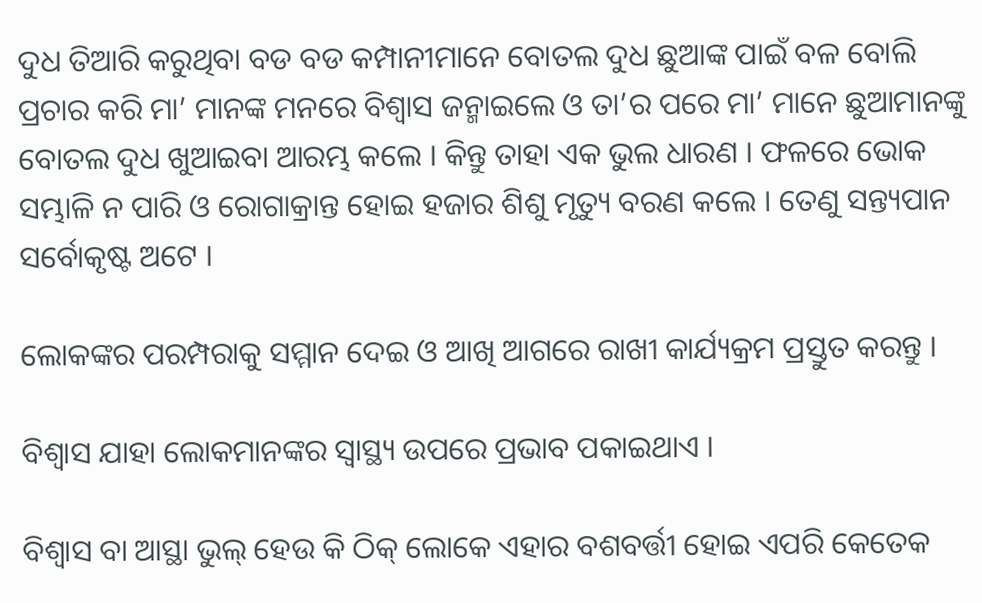ଦୁଧ ତିଆରି କରୁଥିବା ବଡ ବଡ କମ୍ପାନୀମାନେ ବୋତଲ ଦୁଧ ଛୁଆଙ୍କ ପାଇଁ ବଳ ବୋଲି ପ୍ରଚାର କରି ମା’ ମାନଙ୍କ ମନରେ ବିଶ୍ଵାସ ଜନ୍ମାଇଲେ ଓ ତା’ର ପରେ ମା’ ମାନେ ଛୁଆମାନଙ୍କୁ ବୋତଲ ଦୁଧ ଖୁଆଇବା ଆରମ୍ଭ କଲେ । କିନ୍ତୁ ତାହା ଏକ ଭୁଲ ଧାରଣ । ଫଳରେ ଭୋକ ସମ୍ଭାଳି ନ ପାରି ଓ ରୋଗାକ୍ରାନ୍ତ ହୋଇ ହଜାର ଶିଶୁ ମୃତ୍ୟୁ ବରଣ କଲେ । ତେଣୁ ସନ୍ତ୍ୟପାନ ସର୍ବୋକୃଷ୍ଟ ଅଟେ ।

ଲୋକଙ୍କର ପରମ୍ପରାକୁ ସମ୍ମାନ ଦେଇ ଓ ଆଖି ଆଗରେ ରାଖୀ କାର୍ଯ୍ୟକ୍ରମ ପ୍ରସ୍ତୁତ କରନ୍ତୁ ।

ବିଶ୍ଵାସ ଯାହା ଲୋକମାନଙ୍କର ସ୍ୱାସ୍ଥ୍ୟ ଉପରେ ପ୍ରଭାବ ପକାଇଥାଏ ।

ବିଶ୍ଵାସ ବା ଆସ୍ଥା ଭୁଲ୍ ହେଉ କି ଠିକ୍ ଲୋକେ ଏହାର ବଶବର୍ତ୍ତୀ ହୋଇ ଏପରି କେତେକ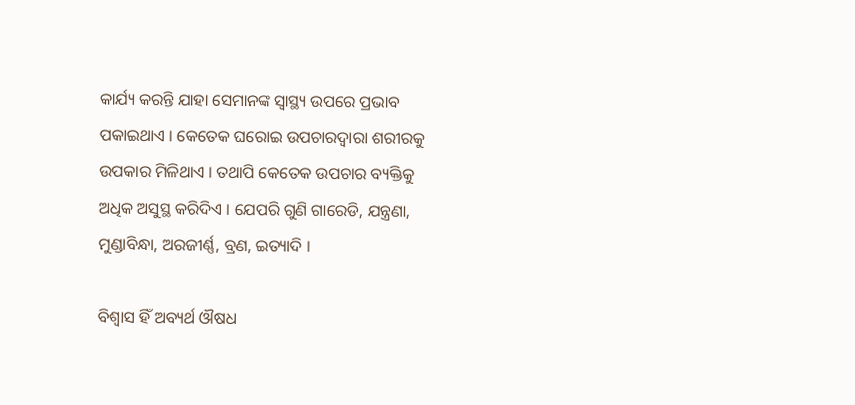କାର୍ଯ୍ୟ କରନ୍ତି ଯାହା ସେମାନଙ୍କ ସ୍ୱାସ୍ଥ୍ୟ ଉପରେ ପ୍ରଭାବ ପକାଇଥାଏ । କେତେକ ଘରୋଇ ଉପଚାରଦ୍ଵାରା ଶରୀରକୁ ଉପକାର ମିଳିଥାଏ । ତଥାପି କେତେକ ଉପଚାର ବ୍ୟକ୍ତିକୁ ଅଧିକ ଅସୁସ୍ଥ କରିଦିଏ । ଯେପରି ଗୁଣି ଗାରେଡି, ଯନ୍ତ୍ରଣା, ମୁଣ୍ଡାବିନ୍ଧା, ଅରଜୀର୍ଣ୍ଣ, ବ୍ରଣ, ଇତ୍ୟାଦି ।

ବିଶ୍ଵାସ ହିଁ ଅବ୍ୟର୍ଥ ଔଷଧ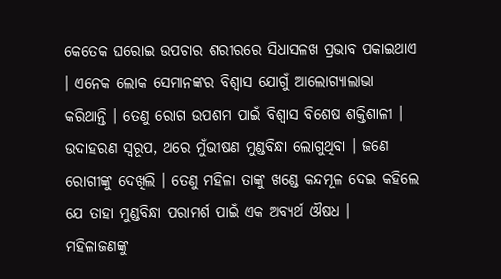କେତେକ ଘରୋଇ ଉପଚାର ଶରୀରରେ ସିଧାସଳଖ ପ୍ରଭାବ ପକାଇଥାଏ । ଏନେକ ଲୋକ ସେମାନଙ୍କର ବିଶ୍ଵାସ ଯୋଗୁଁ ଆଲୋଗ୍ୟାଲାଭା କରିଥାନ୍ତି । ତେଣୁ ରୋଗ ଉପଶମ ପାଇଁ ବିଶ୍ଵାସ ବିଶେଷ ଶକ୍ତିଶାଳୀ । ଉଦାହରଣ ସ୍ୱରୂପ, ଥରେ ମୁଁଭୀଷଣ ମୁଣ୍ଡବିନ୍ଧା ଲୋଗୁଥିବା । ଜଣେ ରୋଗୀଙ୍କୁ ଦେଖିଲି । ତେଣୁ ମହିଳା ତାଙ୍କୁ ଖଣ୍ଡେ କନ୍ଦମୂଳ ଦେଇ କହିଲେ ଯେ ତାହା ମୁଣ୍ଡବିନ୍ଧା ପରାମର୍ଶ ପାଇଁ ଏକ ଅବ୍ୟର୍ଥ ଔଷଧ ।  ମହିଳାଜଣଙ୍କୁ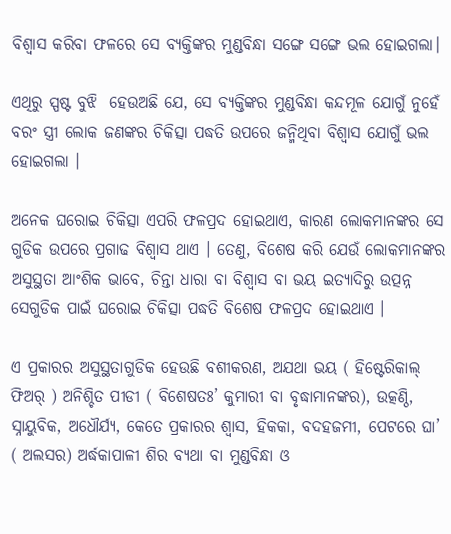ବିଶ୍ଵାସ କରିବା ଫଳରେ ସେ ବ୍ୟକ୍ତିଙ୍କର ମୁଣ୍ଡବିନ୍ଧା ସଙ୍ଗେ ସଙ୍ଗେ ଭଲ ହୋଇଗଲା।

ଏଥିରୁ ସ୍ପଷ୍ଟ ବୁଝି  ହେଉଅଛି ଯେ, ସେ ବ୍ୟକ୍ତିଙ୍କର ମୁଣ୍ଡବିନ୍ଧା କନ୍ଦମୂଳ ଯୋଗୁଁ ନୁହେଁ ବରଂ ସ୍ତ୍ରୀ ଲୋକ ଜଣଙ୍କର ଚିକିତ୍ସା ପଦ୍ଧତି ଉପରେ ଜନ୍ମିଥିବା ବିଶ୍ଵାସ ଯୋଗୁଁ ଭଲ ହୋଇଗଲା ।

ଅନେକ ଘରୋଇ ଚିକିତ୍ସା ଏପରି ଫଳପ୍ରଦ ହୋଇଥାଏ, କାରଣ ଲୋକମାନଙ୍କର ସେ ଗୁଡିକ ଉପରେ ପ୍ରଗାଢ ବିଶ୍ଵାସ ଥାଏ । ତେଣୁ, ବିଶେଷ କରି ଯେଉଁ ଲୋକମାନଙ୍କର ଅସୁସ୍ଥତା ଆଂଶିକ ଭାବେ, ଚିନ୍ତା ଧାରା ବା ବିଶ୍ଵାସ ବା ଭୟ ଇତ୍ୟାଦିରୁ ଉତ୍ପନ୍ନ ସେଗୁଡିକ ପାଇଁ ଘରୋଇ ଚିକିତ୍ସା ପଦ୍ଧତି ବିଶେଷ ଫଳପ୍ରଦ ହୋଇଥାଏ ।

ଏ ପ୍ରକାରର ଅସୁସ୍ଥତାଗୁଡିକ ହେଉଛି ବଶୀକରଣ, ଅଯଥା ଭୟ ( ହିଷ୍ଟେରିକାଲ୍ ଫିଅର୍ ) ଅନିଶ୍ଚିତ ପୀଡୀ ( ବିଶେଷତଃ’ କୁମାରୀ ବା ବୃଦ୍ଧାମାନଙ୍କର), ଉତ୍କଣ୍ଠି, ସ୍ନାୟୁବିକ, ଅଧୌର୍ଯ୍ୟ, କେତେ ପ୍ରକାରର ଶ୍ଵାସ, ହିକକା, ବଦହଜମୀ, ପେଟରେ ଘା’ ( ଅଲସର) ଅର୍ଦ୍ଧକାପାଳୀ ଶିର ବ୍ୟଥା ବା ମୁଣ୍ଡବିନ୍ଧା ଓ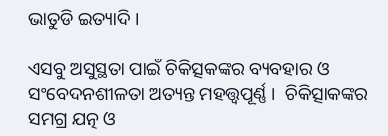ଭାତୁଡି ଇତ୍ୟାଦି ।

ଏସବୁ ଅସୁସ୍ଥତା ପାଇଁ ଚିକିତ୍ସକଙ୍କର ବ୍ୟବହାର ଓ ସଂବେଦନଶୀଳତା ଅତ୍ୟନ୍ତ ମହତ୍ତ୍ଵପୂର୍ଣ୍ଣ ।  ଚିକିତ୍ସାକଙ୍କର ସମଗ୍ର ଯତ୍ନ ଓ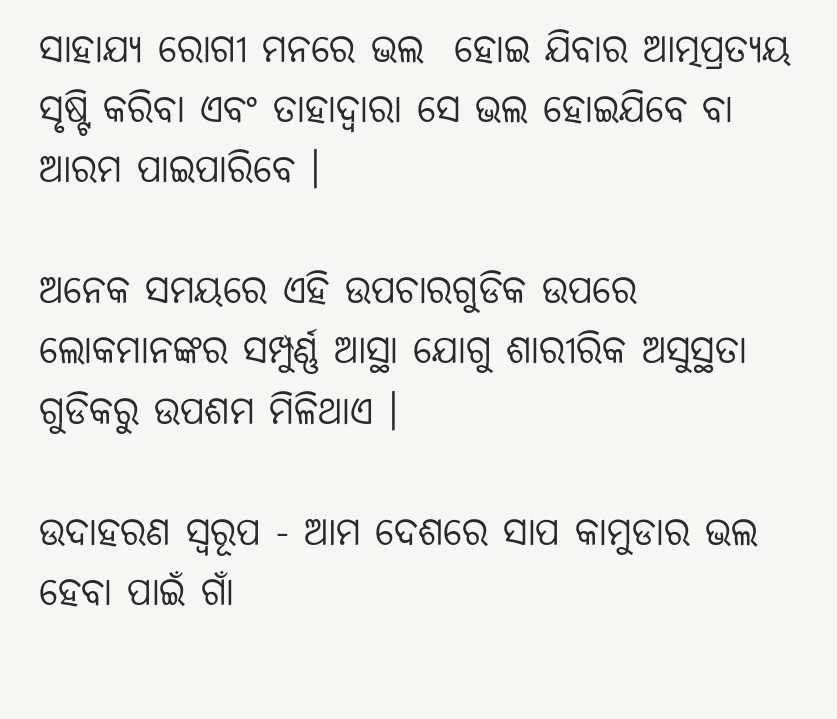ସାହାଯ୍ୟ ରୋଗୀ ମନରେ ଭଲ  ହୋଇ ଯିବାର ଆତ୍ମପ୍ରତ୍ୟୟ ସୃଷ୍ଟି କରିବା ଏବଂ ତାହାଦ୍ଵାରା ସେ ଭଲ ହୋଇଯିବେ ବା ଆରମ ପାଇପାରିବେ ।

ଅନେକ ସମୟରେ ଏହି ଉପଚାରଗୁଡିକ ଉପରେ ଲୋକମାନଙ୍କର ସମ୍ପୁର୍ଣ୍ଣ ଆସ୍ଥା ଯୋଗୁ ଶାରୀରିକ ଅସୁସ୍ଥତା ଗୁଡିକରୁ ଉପଶମ ମିଳିଥାଏ ।

ଉଦାହରଣ ସ୍ୱରୂପ - ଆମ ଦେଶରେ ସାପ କାମୁଡାର ଭଲ ହେବା ପାଇଁ ଗାଁ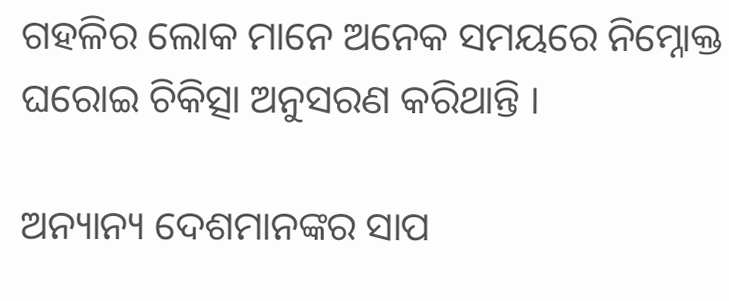ଗହଳିର ଲୋକ ମାନେ ଅନେକ ସମୟରେ ନିମ୍ନୋକ୍ତ ଘରୋଇ ଚିକିତ୍ସା ଅନୁସରଣ କରିଥାନ୍ତି ।

ଅନ୍ୟାନ୍ୟ ଦେଶମାନଙ୍କର ସାପ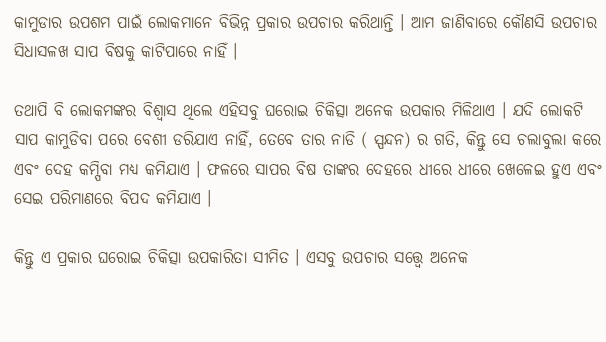କାମୁଡାର ଉପଶମ ପାଇଁ ଲୋକମାନେ ବିଭିନ୍ନ ପ୍ରକାର ଉପଚାର କରିଥାନ୍ତି । ଆମ ଜାଣିବାରେ କୌଣସି ଉପଚାର ସିଧାସଳଖ ସାପ ବିଷକୁ କାଟିପାରେ ନାହିଁ ।

ତଥାପି ବି ଲୋକମଙ୍କର ବିଶ୍ଵାସ ଥିଲେ ଏହିସବୁ ଘରୋଇ ଚିକିତ୍ସା ଅନେକ ଉପକାର ମିଳିଥାଏ । ଯଦି ଲୋକଟି ସାପ କାମୁଡିବା ପରେ ବେଶୀ ଡରିଯାଏ ନାହିଁ, ତେବେ ତାର ନାଡି ( ସ୍ପନ୍ଦନ) ର ଗତି, କିନ୍ତୁ ସେ ଚଲାବୁଲା କରେ ଏବଂ ଦେହ କମ୍ପିବା ମଧ୍ୟ କମିଯାଏ । ଫଳରେ ସାପର ବିଷ ତାଙ୍କର ଦେହରେ ଧୀରେ ଧୀରେ ଖେଳେଇ ହୁଏ ଏବଂ ସେଇ ପରିମାଣରେ ବିପଦ କମିଯାଏ ।

କିନ୍ତୁ ଏ ପ୍ରକାର ଘରୋଇ ଚିକିତ୍ସା ଉପକାରିତା ସୀମିତ । ଏସବୁ ଉପଚାର ସତ୍ତ୍ୱେ ଅନେକ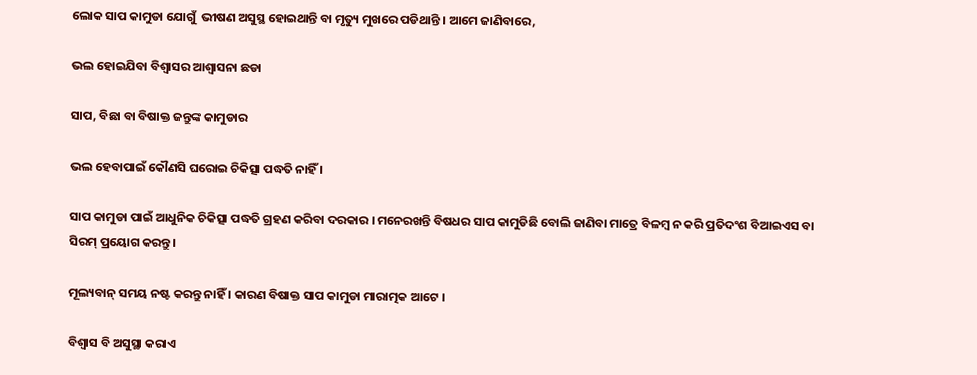ଲୋକ ସାପ କାମୁଡା ଯୋଗୁଁ  ଭୀଷଣ ଅସୁସ୍ଥ ହୋଇଥାନ୍ତି ବା ମୃତ୍ୟୁ ମୁଖରେ ପଡିଥାନ୍ତି । ଆମେ ଜାଣିବାରେ,

ଭଲ ହୋଇଯିବା ବିଶ୍ଵାସର ଆଶ୍ଵାସନା ଛଡା

ସାପ, ବିଛା ବା ବିଷାକ୍ତ ଜନ୍ତୁଙ୍କ କାମୁଡାର

ଭଲ ହେବାପାଇଁ କୌଣସି ଘରୋଇ ଚିକିତ୍ସା ପଦ୍ଧତି ନାହିଁ ।

ସାପ କାମୁଡା ପାଇଁ ଆଧୁନିକ ଚିକିତ୍ସା ପଦ୍ଧତି ଗ୍ରହଣ କରିବା ଦରକାର । ମନେରଖନ୍ତି ବିଷଧର ସାପ କାମୁଡିଛି ବୋଲି ଜାଣିବା ମାତ୍ରେ ବିଳମ୍ବ ନ କରି ପ୍ରତିଦଂଶ ବିଆଇଏସ ବା ସିରମ୍ ପ୍ରୟୋଗ କରନ୍ତୁ ।

ମୂଲ୍ୟବାନ୍ ସମୟ ନଷ୍ଟ କରନ୍ତୁ ନାହିଁ । କାରଣ ବିଷାକ୍ତ ସାପ କାମୁଡା ମାରାତ୍ମକ ଆଟେ ।

ବିଶ୍ଵାସ ବି ଅସୁସ୍ଥା କରାଏ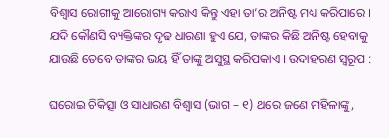ବିଶ୍ଵାସ ରୋଗୀକୁ ଆରୋଗ୍ୟ କରାଏ କିନ୍ତୁ ଏହା ତା’ର ଅନିଷ୍ଟ ମଧ୍ୟ କରିପାରେ । ଯଦି କୌଣସି ବ୍ୟକ୍ତିଙ୍କର ଦୃଢ ଧାରଣା ହୁଏ ଯେ, ତାଙ୍କର କିଛି ଅନିଷ୍ଟ ହେବାକୁ ଯାଉଛି ତେବେ ତାଙ୍କର ଭୟ ହିଁ ତାଙ୍କୁ ଅସୁସ୍ଥ କରିପକାଏ । ଉଦାହରଣ ସ୍ୱରୂପ :

ଘରୋଇ ଚିକିତ୍ସା ଓ ସାଧାରଣ ବିଶ୍ଵାସ (ଭାଗ – ୧) ଥରେ ଜଣେ ମହିଳାଙ୍କୁ,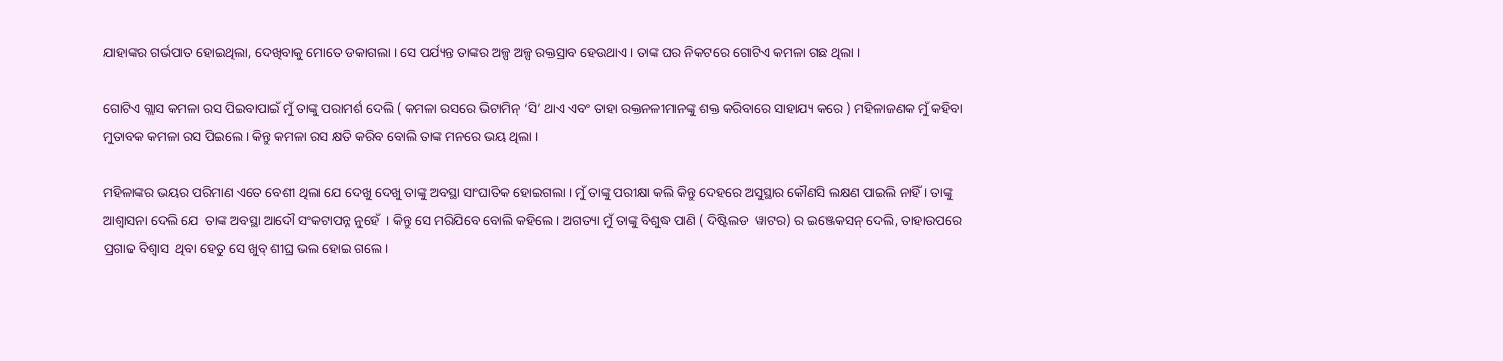ଯାହାଙ୍କର ଗର୍ଭପାତ ହୋଇଥିଲା, ଦେଖିବାକୁ ମୋତେ ଡକାଗଲା । ସେ ପର୍ଯ୍ୟନ୍ତ ତାଙ୍କର ଅଳ୍ପ ଅଳ୍ପ ରକ୍ତସ୍ରାବ ହେଉଥାଏ । ତାଙ୍କ ଘର ନିକଟରେ ଗୋଟିଏ କମଳା ଗଛ ଥିଲା ।

ଗୋଟିଏ ଗ୍ଲାସ କମଳା ରସ ପିଇବାପାଇଁ ମୁଁ ତାଙ୍କୁ ପରାମର୍ଶ ଦେଲି ( କମଳା ରସରେ ଭିଟାମିନ୍ ‘ସି’ ଥାଏ ଏବଂ ତାହା ରକ୍ତନଳୀମାନଙ୍କୁ ଶକ୍ତ କରିବାରେ ସାହାଯ୍ୟ କରେ ) ମହିଳାଜଣକ ମୁଁ କହିବା ମୁତାବକ କମଳା ରସ ପିଇଲେ । କିନ୍ତୁ କମଳା ରସ କ୍ଷତି କରିବ ବୋଲି ତାଙ୍କ ମନରେ ଭୟ ଥିଲା ।

ମହିଳାଙ୍କର ଭୟର ପରିମାଣ ଏତେ ବେଶୀ ଥିଲା ଯେ ଦେଖୁ ଦେଖୁ ତାଙ୍କୁ ଅବସ୍ଥା ସାଂଘାତିକ ହୋଇଗଲା । ମୁଁ ତାଙ୍କୁ ପରୀକ୍ଷା କଲି କିନ୍ତୁ ଦେହରେ ଅସୁସ୍ଥାର କୌଣସି ଲକ୍ଷଣ ପାଇଲି ନାହିଁ । ତାଙ୍କୁ ଆଶ୍ଵାସନା ଦେଲି ଯେ  ତାଙ୍କ ଅବସ୍ଥା ଆଦୌ ସଂକଟାପନ୍ନ ନୁହେଁ  । କିନ୍ତୁ ସେ ମରିଯିବେ ବୋଲି କହିଲେ । ଅଗତ୍ୟା ମୁଁ ତାଙ୍କୁ ବିଶୁଦ୍ଧ ପାଣି ( ଦିଷ୍ଟିଲଡ  ୱାଟର) ର ଇଞ୍ଜେକସନ୍ ଦେଲି, ତାହାଉପରେ ପ୍ରଗାଢ ବିଶ୍ଵାସ  ଥିବା ହେତୁ ସେ ଖୁବ୍ ଶୀଘ୍ର ଭଲ ହୋଇ ଗଲେ।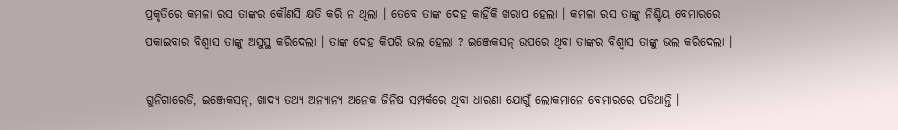ପ୍ରକୃତିରେ କମଳା ରସ ତାଙ୍କର କୌଣସି କ୍ଷତି କରି ନ ଥିଲା । ତେବେ ତାଙ୍କ ଦେହ କାହିଁକି ଖରାପ ହେଲା । କମଳା ରସ ତାଙ୍କୁ ନିଶ୍ଚିୟ ବେମାରରେ ପକାଇବାର ବିଶ୍ଵାସ ତାଙ୍କୁ ଅସୁସ୍ଥ କରିଦେଲା । ତାଙ୍କ ଦେହ କିପରି ଭଲ ହେଲା ? ଇଞ୍ଜେକସନ୍ ଉପରେ ଥିବା ତାଙ୍କର ବିଶ୍ଵାସ ତାଙ୍କୁ ଭଲ କରିଦେଲା ।

ଗୁନିଗାରେଡି, ଇଞ୍ଜେକସନ୍, ଖାଦ୍ୟ ତଥ୍ୟ ଅନ୍ୟାନ୍ୟ ଅନେକ ଜିନିଷ ସମ୍ପର୍କରେ ଥିବା ଧାରଣା ଯୋଗୁଁ ଲୋକମାନେ ବେମାରରେ ପଡିଥାନ୍ତି ।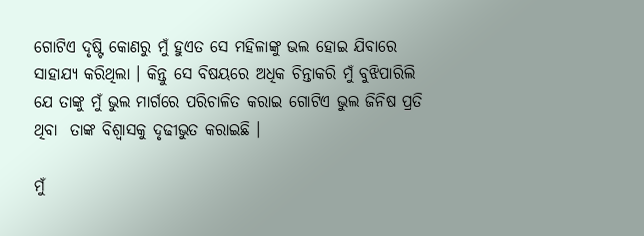ଗୋଟିଏ ଦୃଷ୍ଟି କୋଣରୁ ମୁଁ ହୁଏତ ସେ ମହିଳାଙ୍କୁ ଭଲ ହୋଇ ଯିବାରେ ସାହାଯ୍ୟ କରିଥିଲା । କିନ୍ତୁ ସେ ବିଷୟରେ ଅଧିକ ଚିନ୍ତାକରି ମୁଁ ବୁଝିପାରିଲି ଯେ ତାଙ୍କୁ ମୁଁ ଭୁଲ ମାର୍ଗରେ ପରିଚାଳିତ କରାଇ ଗୋଟିଏ ଭୁଲ ଜିନିଷ ପ୍ରତି ଥିବା  ତାଙ୍କ ବିଶ୍ଵାସକୁ ଦୃଢୀଭୁତ କରାଇଛି ।

ମୁଁ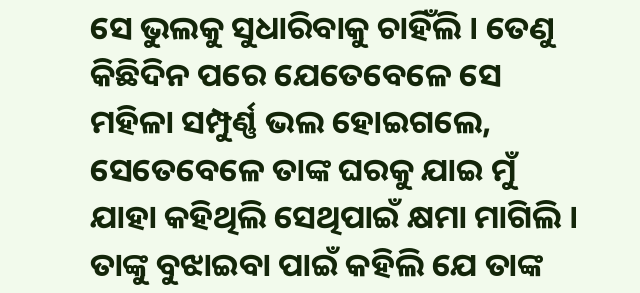ସେ ଭୁଲକୁ ସୁଧାରିବାକୁ ଚାହିଁଲି । ତେଣୁ କିଛିଦିନ ପରେ ଯେତେବେଳେ ସେ ମହିଳା ସମ୍ପୁର୍ଣ୍ଣ ଭଲ ହୋଇଗଲେ, ସେତେବେଳେ ତାଙ୍କ ଘରକୁ ଯାଇ ମୁଁ ଯାହା କହିଥିଲି ସେଥିପାଇଁ କ୍ଷମା ମାଗିଲି । ତାଙ୍କୁ ବୁଝାଇବା ପାଇଁ କହିଲି ଯେ ତାଙ୍କ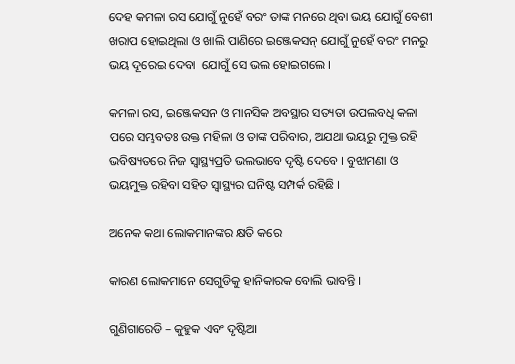ଦେହ କମଳା ରସ ଯୋଗୁଁ ନୁହେଁ ବରଂ ତାଙ୍କ ମନରେ ଥିବା ଭୟ ଯୋଗୁଁ ବେଶୀ  ଖରାପ ହୋଇଥିଲା ଓ ଖାଲି ପାଣିରେ ଇଞ୍ଜେକସନ୍ ଯୋଗୁଁ ନୁହେଁ ବରଂ ମନରୁ ଭୟ ଦୂରେଇ ଦେବା  ଯୋଗୁଁ ସେ ଭଲ ହୋଇଗଲେ ।

କମଳା ରସ, ଇଞ୍ଜେକସନ ଓ ମାନସିକ ଅବସ୍ଥାର ସତ୍ୟତା ଉପଲବଧି କଳା ପରେ ସମ୍ଭବତଃ ଉକ୍ତ ମହିଳା ଓ ତାଙ୍କ ପରିବାର, ଅଯଥା ଭୟରୁ ମୁକ୍ତ ରହି ଭବିଷ୍ୟତରେ ନିଜ ସ୍ୱାସ୍ଥ୍ୟପ୍ରତି ଭଲଭାବେ ଦୃଷ୍ଟି ଦେବେ । ବୁଝାମଣା ଓ ଭୟମୁକ୍ତ ରହିବା ସହିତ ସ୍ୱାସ୍ଥ୍ୟର ଘନିଷ୍ଟ ସମ୍ପର୍କ ରହିଛି ।

ଅନେକ କଥା ଲୋକମାନଙ୍କର କ୍ଷତି କରେ

କାରଣ ଲୋକମାନେ ସେଗୁଡିକୁ ହାନିକାରକ ବୋଲି ଭାବନ୍ତି ।

ଗୁଣିଗାରେଡି – କୁହୁକ ଏବଂ ଦୃଷ୍ଟିଆ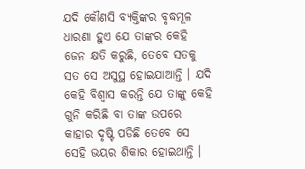ଯଦି କୌଣସି ବ୍ୟକ୍ତିଙ୍କର ବୃଦ୍ଧମୂଳ ଧାରଣା ହୁଏ ଯେ ତାଙ୍କର କେହି ଜେନ କ୍ଷତି କରୁଛି, ତେବେ ସତକୁ ସତ ସେ ଅସୁସ୍ଥ ହୋଇଯାଆନ୍ତି । ଯଦି କେହି ବିଶ୍ଵାସ କରନ୍ତି ଯେ ତାଙ୍କୁ କେହି ଗୁନି କରିଛି ବା ତାଙ୍କ ଉପରେ କାହାର ଦୃଷ୍ଟି ପଡିଛି ତେବେ ସେ ସେହି ଭୟର ଶିକାର ହୋଇଥାନ୍ତି ।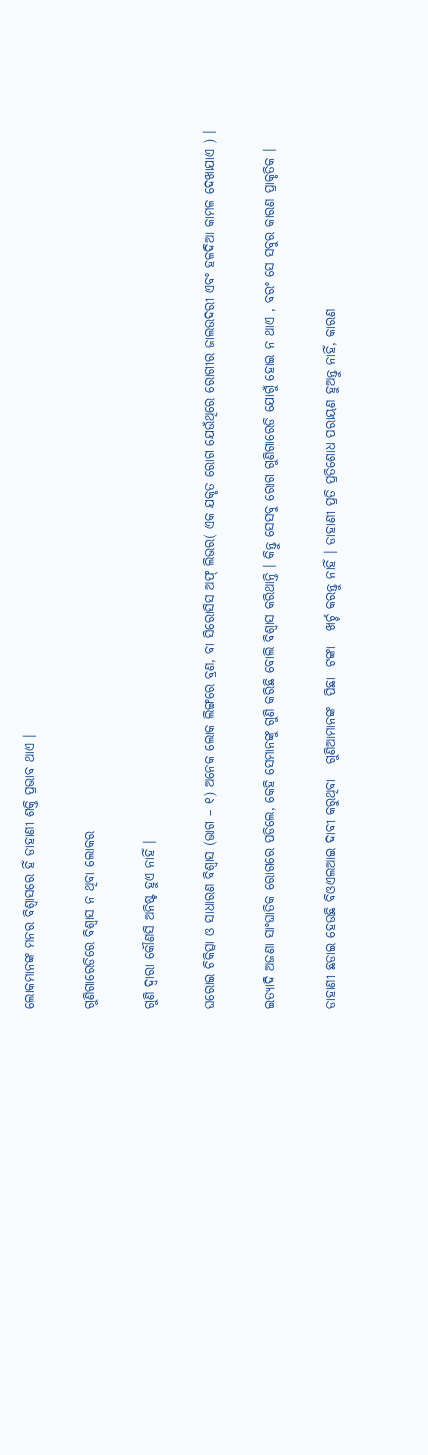ଲୋକମାନଙ୍କ ମନର ବିଶ୍ଵାସରେ ହିଁ ଡାହାଣୀ ଶକ୍ତି ପ୍ରଭାବ ଥାଏ ।

ଗୁଣିଗାରେଡିରେ ବିଶ୍ଵାସ ନ ଥିବା ଲୋକର

ଗୁଣି ଦ୍ଵାରା କୌଣସି ଅନିଷ୍ଟ ହୁଏ ନାହିଁ ।

ଘରୋଇ ଚିକିତ୍ସା ଓ ସାଧାରଣ ବିଶ୍ଵାସ (ଭାଗ – ୧) ଅନେକ ଲୋକ ଲିଙ୍ଗରେ ବ୍ରଣ, ବା ସିରୋସିସ ଅଫ୍ ଲିଭର( ଏକ ଯକୃତ ରୋଗ ଯେଉଁଥିରେ ରୋଗୀର ଜାଲଉଦରୀ ଏବଂ ହଳଦିଆ କାମଳ ଦେଖାଯାଏ ) ।

ଇତ୍ୟାଦି ଅଜଣା ସାଂଘାତିକ ରୋଗରେ ପଡିଲେ, କେହି ସେମାନଙ୍କୁ ଗୁଣି କରିଛି ବୋଲି ବିଶ୍ଵାସ କରିଥାନ୍ତି । କିନ୍ତୁ ସେସବୁ ରୋଗ ଗୁଣିଗାରେଡି ଯୋଗୁଁ ହୋଇ ନ ଥାଏ , ବରଂ ସେ ସବୁର କାରଣ ପ୍ରାକୃତିକ ।

ଡାହାଣୀ ଛଡାଇ ହେଉଛି ବିଓଏଲଆଇ ଦାବୀ କରୁଥିବା   ଗୁଣିଆମାନଙ୍କ  ପିଛା  ଟଙ୍କା   ଖର୍ଚ୍ଚ କରନ୍ତୁ ନାହିଁ । ଡାହାଣୀ ପ୍ରତି ପ୍ରତିଶୋଧ ପରାୟଣ ହୁଅନ୍ତୁ ନାହିଁ, କାରଣ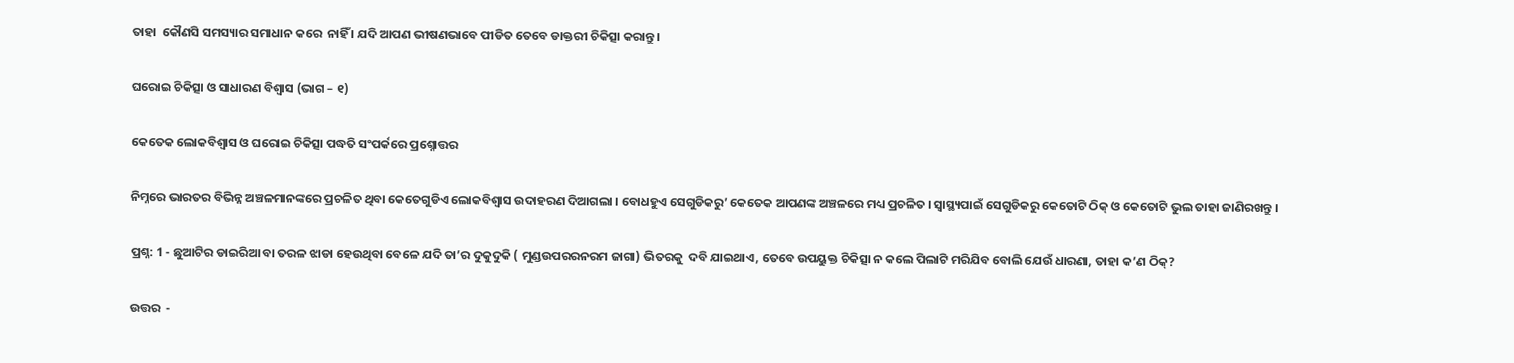ତାହା  କୌଣସି ସମସ୍ୟାର ସମାଧାନ କରେ  ନାହିଁ । ଯଦି ଆପଣ ଭୀଷଣଭାବେ ପୀଡିତ ତେବେ ଡାକ୍ତରୀ ଚିକିତ୍ସା କରାନ୍ତୁ ।

ଘରୋଇ ଚିକିତ୍ସା ଓ ସାଧାରଣ ବିଶ୍ଵାସ (ଭାଗ – ୧)

କେତେକ ଲୋକବିଶ୍ଵାସ ଓ ଘରୋଇ ଚିକିତ୍ସା ପଦ୍ଧତି ସଂପର୍କରେ ପ୍ରଶ୍ନୋତ୍ତର

ନିମ୍ନରେ ଭାରତର ବିଭିନ୍ନ ଅଞ୍ଚଳମାନଙ୍କରେ ପ୍ରଚଳିତ ଥିବା କେତେଗୁଡିଏ ଲୋକବିଶ୍ଵାସ ଉଦାହରଣ ଦିଆଗଲା । ବୋଧହୁଏ ସେଗୁଡିକରୁ’ କେତେକ ଆପଣଙ୍କ ଅଞ୍ଚଳରେ ମଧ୍ୟ ପ୍ରଚଳିତ । ସ୍ୱାସ୍ଥ୍ୟପାଇଁ ସେଗୁଡିକରୁ କେତୋଟି ଠିକ୍ ଓ କେତୋଟି ଭୁଲ ତାହା ଜାଣିରଖନ୍ତୁ ।

ପ୍ରଶ୍ନ: 1 - ଛୁଆଟିର ଡାଇରିଆ ବା ତରଳ ଝାଡା ହେଉଥିବା ବେଳେ ଯଦି ତା’ର ଦୁକୁଦୁକି ( ମୁଣ୍ଡଉପରରନରମ ଜାଗା) ଭିତରକୁ  ଦବି ଯାଇଥାଏ, ତେବେ ଉପୟୁକ୍ତ ଚିକିତ୍ସା ନ କଲେ ପିଲାଟି ମରିଯିବ ବୋଲି ଯେଉଁ ଧାରଣା, ତାହା କ’ଣ ଠିକ୍?

ଉତ୍ତର  -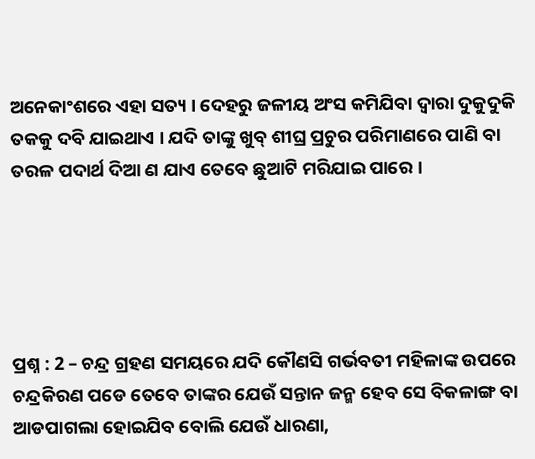ଅନେକାଂଶରେ ଏହା ସତ୍ୟ । ଦେହରୁ ଜଳୀୟ ଅଂସ କମିଯିବା ଦ୍ଵାରା ଦୁକୁଦୁକି ତକକୁ ଦବି ଯାଇଥାଏ । ଯଦି ତାଙ୍କୁ ଖୁବ୍ ଶୀଘ୍ର ପ୍ରଚୁର ପରିମାଣରେ ପାଣି ବା ତରଳ ପଦାର୍ଥ ଦିଆ ଣ ଯାଏ ତେବେ ଛୁଆଟି ମରିଯାଇ ପାରେ ।





ପ୍ରଶ୍ନ : 2 – ଚନ୍ଦ୍ର ଗ୍ରହଣ ସମୟରେ ଯଦି କୌଣସି ଗର୍ଭବତୀ ମହିଳାଙ୍କ ଉପରେ ଚନ୍ଦ୍ରକିରଣ ପଡେ ତେବେ ତାଙ୍କର ଯେଉଁ ସନ୍ତାନ ଜନ୍ମ ହେବ ସେ ବିକଳାଙ୍ଗ ବା ଆଡପାଗଲା ହୋଇଯିବ ବୋଲି ଯେଉଁ ଧାରଣା,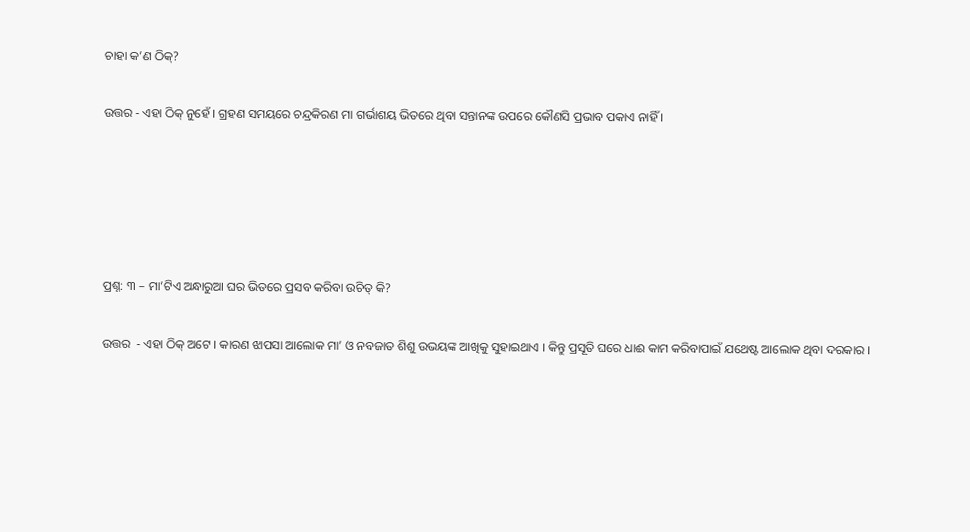ଚାହା କ’ଣ ଠିକ୍?

ଉତ୍ତର - ଏହା ଠିକ୍ ନୁହେଁ । ଗ୍ରହଣ ସମୟରେ ଚନ୍ଦ୍ରକିରଣ ମା ଗର୍ଭାଶୟ ଭିତରେ ଥିବା ସନ୍ତାନଙ୍କ ଉପରେ କୌଣସି ପ୍ରଭାବ ପକାଏ ନାହିଁ ।





ପ୍ରଶ୍ନ: ୩ – ମା’ଟିଏ ଅନ୍ଧାରୁଆ ଘର ଭିତରେ ପ୍ରସବ କରିବା ଉଚିତ୍ କି?

ଉତ୍ତର  - ଏହା ଠିକ୍ ଅଟେ । କାରଣ ଝାପସା ଆଲୋକ ମା’ ଓ ନବଜାତ ଶିଶୁ ଉଭୟଙ୍କ ଆଖିକୁ ସୁହାଇଥାଏ । କିନ୍ତୁ ପ୍ରସୂତି ଘରେ ଧାଈ କାମ କରିବାପାଇଁ ଯଥେଷ୍ଟ ଆଲୋକ ଥିବା ଦରକାର ।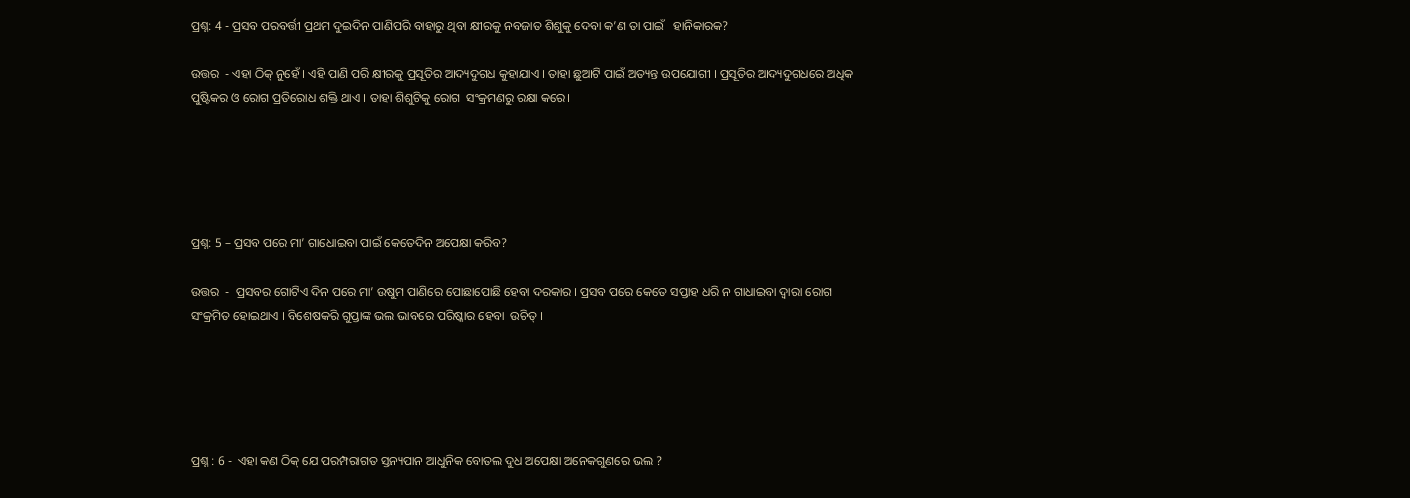ପ୍ରଶ୍ନ: 4 - ପ୍ରସବ ପରବର୍ତ୍ତୀ ପ୍ରଥମ ଦୁଇଦିନ ପାଣିପରି ବାହାରୁ ଥିବା କ୍ଷୀରକୁ ନବଜାତ ଶିଶୁକୁ ଦେବା କ’ଣ ତା ପାଇଁ   ହାନିକାରକ?

ଉତ୍ତର  - ଏହା ଠିକ୍ ନୁହେଁ । ଏହି ପାଣି ପରି କ୍ଷୀରକୁ ପ୍ରସୂତିର ଆଦ୍ୟଦୁଗଧ କୁହାଯାଏ । ତାହା ଛୁଆଟି ପାଇଁ ଅତ୍ୟନ୍ତ ଉପଯୋଗୀ । ପ୍ରସୂତିର ଆଦ୍ୟଦୁଗଧରେ ଅଧିକ ପୁଷ୍ଟିକର ଓ ରୋଗ ପ୍ରତିରୋଧ ଶକ୍ତି ଥାଏ । ତାହା ଶିଶୁଟିକୁ ରୋଗ  ସଂକ୍ରମଣରୁ ରକ୍ଷା କରେ।





ପ୍ରଶ୍ନ: 5 – ପ୍ରସବ ପରେ ମା’ ଗାଧୋଇବା ପାଇଁ କେତେଦିନ ଅପେକ୍ଷା କରିବ?

ଉତ୍ତର  -  ପ୍ରସବର ଗୋଟିଏ ଦିନ ପରେ ମା’ ଉଷୁମ ପାଣିରେ ପୋଛାପୋଛି ହେବା ଦରକାର । ପ୍ରସବ ପରେ କେତେ ସପ୍ତାହ ଧରି ନ ଗାଧାଇବା ଦ୍ଵାରା ରୋଗ ସଂକ୍ରମିତ ହୋଇଥାଏ । ବିଶେଷକରି ଗୁପ୍ତାଙ୍କ ଭଲ ଭାବରେ ପରିଷ୍କାର ହେବା  ଉଚିତ୍ ।





ପ୍ରଶ୍ନ : 6 -  ଏହା କଣ ଠିକ୍ ଯେ ପରମ୍ପରାଗତ ସ୍ତନ୍ୟପାନ ଆଧୁନିକ ବୋତଲ ଦୁଧ ଅପେକ୍ଷା ଅନେକଗୁଣରେ ଭଲ ?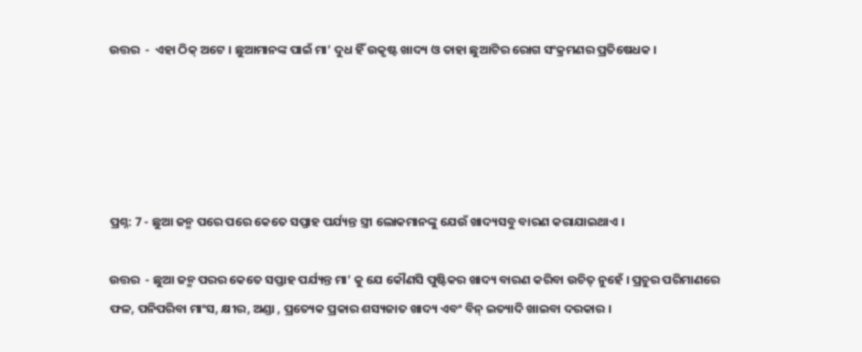ଉତ୍ତର  -  ଏହା ଠିକ୍ ଅଟେ । ଛୁଆମାନଙ୍କ ପାଇଁ ମା’ ଦୁଧ ହିଁ ଉକୃଷ୍ଟ ଖାଦ୍ୟ ଓ ତାହା ଛୁଆଟିର ରୋଗ ସଂକ୍ରମଣର ପ୍ରତିଷେଧକ ।





ପ୍ରଶ୍ନ: 7 - ଛୁଆ ଜନ୍ମ ପରେ ପରେ କେତେ ସପ୍ତାହ ପର୍ଯ୍ୟନ୍ତ ସ୍ତ୍ରୀ ଲୋକମାନଙ୍କୁ ଯେଉଁ ଖାଦ୍ୟସବୁ ବାରଣ କରାଯାଇଥାଏ ।

ଉତ୍ତର  - ଛୁଆ ଜନ୍ମ ପରର କେତେ ସପ୍ତାହ ପର୍ଯ୍ୟନ୍ତ ମା’ କୁ ଯେ କୌଣସି ପୁଷ୍ଟିକର ଖାଦ୍ୟ ବାରଣ କରିବା ଉଚିତ୍ ନୁହେଁ । ପ୍ରଚୁର ପରିମାଣରେ ଫଳ, ପନିପରିବା ମାଂସ, କ୍ଷୀର, ଅଣ୍ଡା , ପ୍ରତ୍ୟେକ ପ୍ରକାର ଶସ୍ୟଜାତ ଖାଦ୍ୟ ଏବଂ ବିନ୍ ଇତ୍ୟାଦି ଖାଇବା ଦରକାର ।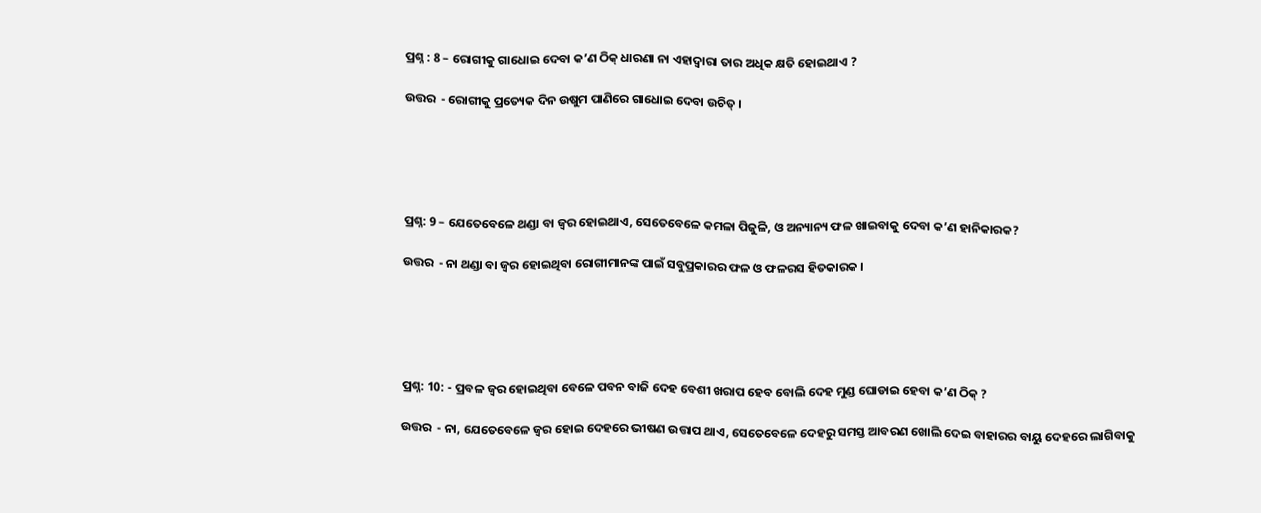ପ୍ରଶ୍ନ : 8 – ରୋଗୀକୁ ଗାଧୋଇ ଦେବା କ’ଣ ଠିକ୍ ଧାରଣା ନା ଏହାଦ୍ଵାରା ତାର ଅଧିକ କ୍ଷତି ହୋଇଥାଏ ?

ଉତ୍ତର  - ରୋଗୀକୁ ପ୍ରତ୍ୟେକ ଦିନ ଉଷୁମ ପାଣିରେ ଗାଧୋଇ ଦେବା ଉଚିତ୍ ।





ପ୍ରଶ୍ନ: 9 – ଯେତେବେଳେ ଥଣ୍ଡା ବା ଜ୍ଵର ହୋଇଥାଏ, ସେତେବେଳେ କମଳା ପିଜୁଳି, ଓ ଅନ୍ୟାନ୍ୟ ଫଳ ଖାଇବାକୁ ଦେବା କ’ଣ ହାନିକାରକ?

ଉତ୍ତର  - ନା ଥଣ୍ଡା ବା ଜ୍ଵର ହୋଇଥିବା ରୋଗୀମାନଙ୍କ ପାଇଁ ସବୁପ୍ରକାରର ଫଳ ଓ ଫଳରସ ହିତକାରକ ।





ପ୍ରଶ୍ନ: 10: - ପ୍ରବଳ ଜ୍ଵର ହୋଇଥିବା ବେଳେ ପବନ ବାଜି ଦେହ ବେଶୀ ଖରାପ ହେବ ବୋଲି ଦେହ ମୁଣ୍ଡ ଘୋଡାଇ ହେବା କ’ଣ ଠିକ୍ ?

ଉତ୍ତର  - ନା, ଯେତେବେଳେ ଜ୍ଵର ହୋଇ ଦେହରେ ଭୀଷଣ ଉତ୍ତାପ ଥାଏ, ସେତେବେଳେ ଦେହରୁ ସମସ୍ତ ଆବରଣ ଖୋଲି ଦେଇ ବାହାରର ବାୟୁ ଦେହରେ ଲାଗିବାକୁ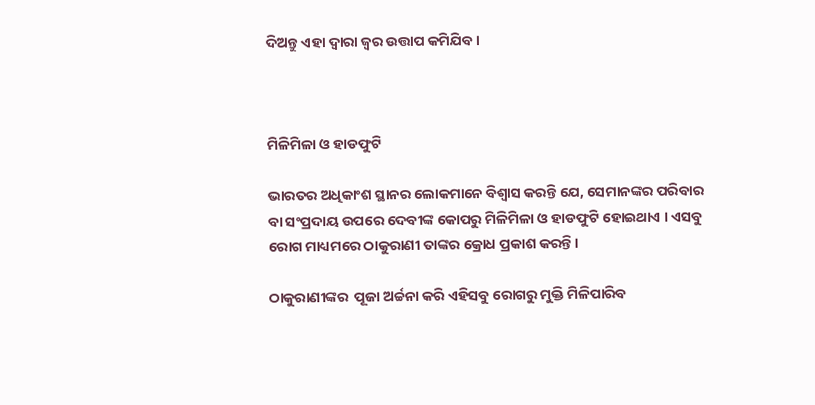ଦିଅନ୍ତୁ ଏହା ଦ୍ଵାରା ଜ୍ଵର ଉତ୍ତାପ କମିଯିବ ।



ମିଳିମିଳା ଓ ହାଡଫୁଟି

ଭାରତର ଅଧିକାଂଶ ସ୍ଥାନର ଲୋକମାନେ ବିଶ୍ଵାସ କରନ୍ତି ଯେ, ସେମାନଙ୍କର ପରିବାର  ବା ସଂପ୍ରଦାୟ ଉପରେ ଦେବୀଙ୍କ କୋପରୁ ମିଳିମିଳା ଓ ହାଡଫୁଟି ହୋଇଥାଏ । ଏସବୁ ରୋଗ ମାଧ୍ୟମରେ ଠାକୁରାଣୀ ତାଙ୍କର କ୍ରୋଧ ପ୍ରକାଶ କରନ୍ତି।

ଠାକୁରାଣୀଙ୍କର  ପୂଜା ଅର୍ଚ୍ଚନା କରି ଏହିସବୁ ରୋଗରୁ ମୁକ୍ତି ମିଳିପାରିବ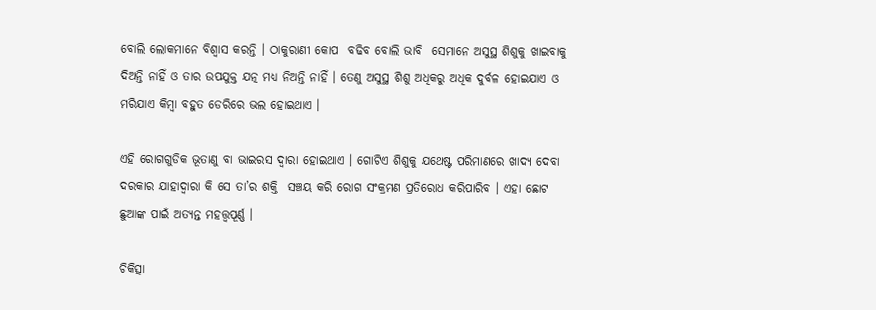ବୋଲି ଲୋକମାନେ ବିଶ୍ଵାସ କରନ୍ତି । ଠାକୁରାଣୀ କୋପ  ବଢିବ ବୋଲି ଭାବି  ସେମାନେ ଅସୁସ୍ଥ ଶିଶୁକୁ ଖାଇବାକୁ ଦିଅନ୍ତି ନାହିଁ ଓ ତାର ଉପଯୁକ୍ତ ଯତ୍ନ ମଧ୍ୟ ନିଅନ୍ତି ନାହିଁ । ତେଣୁ ଅସୁସ୍ଥ ଶିଶୁ ଅଧିକରୁ ଅଧିକ ଦୁର୍ବଳ ହୋଇଯାଏ ଓ ମରିଯାଏ କିମ୍ବା ବହୁତ ଡେରିରେ ଭଲ ହୋଇଥାଏ ।

ଏହି ରୋଗଗୁଡିକ ଭୂତାଣୁ ବା ଭାଇରସ ଦ୍ଵାରା ହୋଇଥାଏ । ଗୋଟିଏ ଶିଶୁକୁ ଯଥେଷ୍ଟ ପରିମାଣରେ ଖାଦ୍ୟ ଦେବା ଦରକାର ଯାହାଦ୍ଵାରା କି ସେ ତା’ର ଶକ୍ତି  ସଞ୍ଚୟ କରି ରୋଗ ସଂକ୍ରମଣ ପ୍ରତିରୋଧ କରିପାରିବ । ଏହା ଛୋଟ ଛୁଆଙ୍କ ପାଇଁ ଅତ୍ୟନ୍ତ ମହତ୍ତ୍ଵପୂର୍ଣ୍ଣ ।

ଚିକିତ୍ସା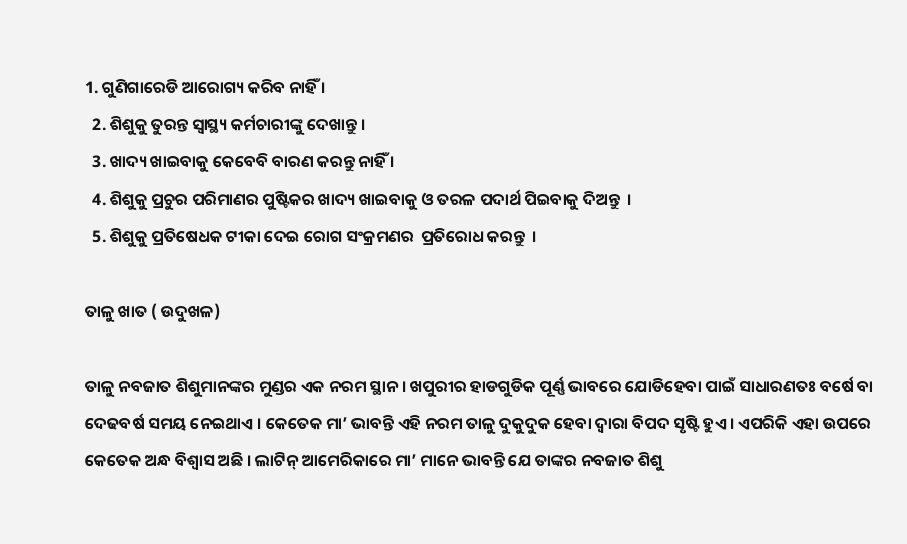1. ଗୁଣିଗାରେଡି ଆରୋଗ୍ୟ କରିବ ନାହିଁ ।
  2. ଶିଶୁକୁ ତୁରନ୍ତ ସ୍ୱାସ୍ଥ୍ୟ କର୍ମଚାରୀଙ୍କୁ ଦେଖାନ୍ତୁ ।
  3. ଖାଦ୍ୟ ଖାଇବାକୁ କେବେବି ବାରଣ କରନ୍ତୁ ନାହିଁ ।
  4. ଶିଶୁକୁ ପ୍ରଚୁର ପରିମାଣର ପୁଷ୍ଟିକର ଖାଦ୍ୟ ଖାଇବାକୁ ଓ ତରଳ ପଦାର୍ଥ ପିଇବାକୁ ଦିଅନ୍ତୁ  ।
  5. ଶିଶୁକୁ ପ୍ରତିଷେଧକ ଟୀକା ଦେଇ ରୋଗ ସଂକ୍ରମଣର  ପ୍ରତିରୋଧ କରନ୍ତୁ  ।

ତାଳୁ ଖାତ ( ଉଦୁଖଳ)

ତାଳୁ ନବଜାତ ଶିଶୁମାନଙ୍କର ମୁଣ୍ଡର ଏକ ନରମ ସ୍ଥାନ । ଖପୁରୀର ହାଡଗୁଡିକ ପୂର୍ଣ୍ଣ ଭାବରେ ଯୋଡିହେବା ପାଇଁ ସାଧାରଣତଃ ବର୍ଷେ ବା  ଦେଢବର୍ଷ ସମୟ ନେଇଥାଏ । କେତେକ ମା’ ଭାବନ୍ତି ଏହି ନରମ ତାଳୁ ଦୁକୁଦୁକ ହେବା ଦ୍ଵାରା ବିପଦ ସୃଷ୍ଟି ହୁଏ । ଏପରିକି ଏହା ଉପରେ କେତେକ ଅନ୍ଧ ବିଶ୍ଵାସ ଅଛି । ଲାଟିନ୍ ଆମେରିକାରେ ମା’ ମାନେ ଭାବନ୍ତି ଯେ ତାଙ୍କର ନବଜାତ ଶିଶୁ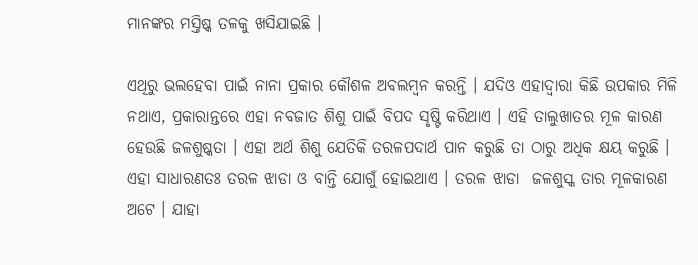ମାନଙ୍କର ମସ୍ତିଷ୍କ ତଳକୁ ଖସିଯାଇଛି ।

ଏଥିରୁ ଭଲହେବା ପାଇଁ ନାନା ପ୍ରକାର କୌଶଳ ଅବଲମ୍ବନ କରନ୍ତି । ଯଦିଓ ଏହାଦ୍ଵାରା କିଛି ଉପକାର ମିଳି ନଥାଏ, ପ୍ରକାରାନ୍ତରେ ଏହା ନବଜାତ ଶିଶୁ ପାଇଁ ବିପଦ ସୃଷ୍ଟି କରିଥାଏ । ଏହି ତାଲୁଖାତର ମୂଳ କାରଣ ହେଉଛି ଜଳଶୁଷ୍କତା । ଏହା ଅର୍ଥ ଶିଶୁ ଯେତିକି ତରଳପଦାର୍ଥ ପାନ କରୁଛି ତା ଠାରୁ ଅଧିକ କ୍ଷୟ କରୁଛି । ଏହା ସାଧାରଣତଃ ତରଳ ଝାଡା ଓ ବାନ୍ତି ଯୋଗୁଁ ହୋଇଥାଏ । ତରଳ ଝାଡା  ଜଳଶୁସ୍କ ତାର ମୂଳକାରଣ ଅଟେ । ଯାହା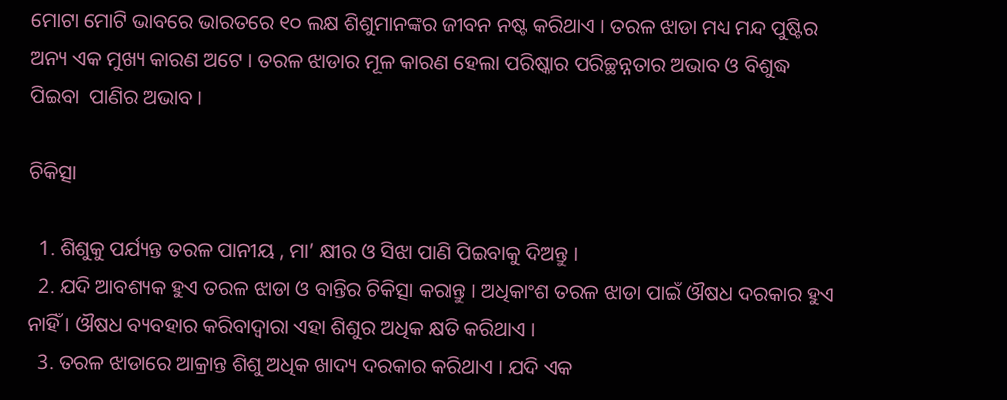ମୋଟା ମୋଟି ଭାବରେ ଭାରତରେ ୧୦ ଲକ୍ଷ ଶିଶୁମାନଙ୍କର ଜୀବନ ନଷ୍ଟ କରିଥାଏ । ତରଳ ଝାଡା ମଧ୍ୟ ମନ୍ଦ ପୁଷ୍ଟିର ଅନ୍ୟ ଏକ ମୁଖ୍ୟ କାରଣ ଅଟେ । ତରଳ ଝାଡାର ମୂଳ କାରଣ ହେଲା ପରିଷ୍କାର ପରିଚ୍ଛନ୍ନତାର ଅଭାବ ଓ ବିଶୁଦ୍ଧ ପିଇବା  ପାଣିର ଅଭାବ ।

ଚିକିତ୍ସା

  1. ଶିଶୁକୁ ପର୍ଯ୍ୟନ୍ତ ତରଳ ପାନୀୟ , ମା’ କ୍ଷୀର ଓ ସିଝା ପାଣି ପିଇବାକୁ ଦିଅନ୍ତୁ ।
  2. ଯଦି ଆବଶ୍ୟକ ହୁଏ ତରଳ ଝାଡା ଓ ବାନ୍ତିର ଚିକିତ୍ସା କରାନ୍ତୁ । ଅଧିକାଂଶ ତରଳ ଝାଡା ପାଇଁ ଔଷଧ ଦରକାର ହୁଏ ନାହିଁ । ଔଷଧ ବ୍ୟବହାର କରିବାଦ୍ଵାରା ଏହା ଶିଶୁର ଅଧିକ କ୍ଷତି କରିଥାଏ ।
  3. ତରଳ ଝାଡାରେ ଆକ୍ରାନ୍ତ ଶିଶୁ ଅଧିକ ଖାଦ୍ୟ ଦରକାର କରିଥାଏ । ଯଦି ଏକ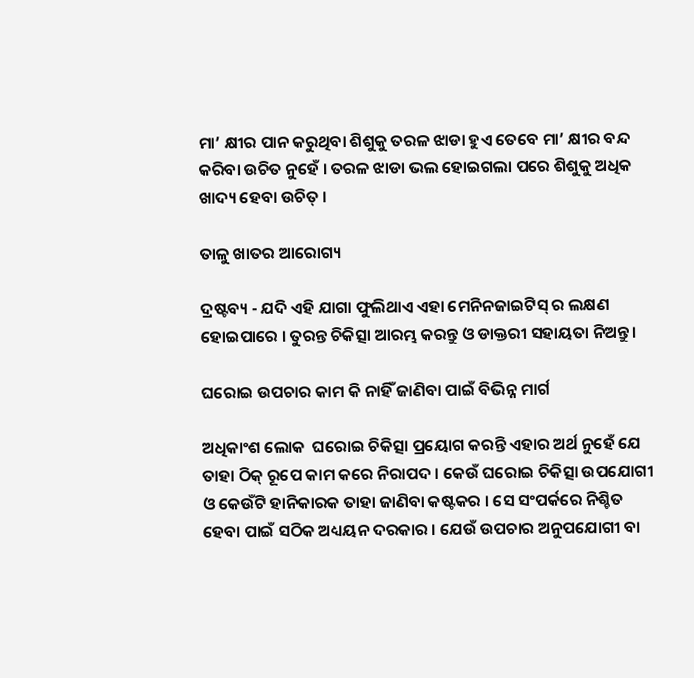ମା’ କ୍ଷୀର ପାନ କରୁଥିବା ଶିଶୁକୁ ତରଳ ଝାଡା ହୁଏ ତେବେ ମା’ କ୍ଷୀର ବନ୍ଦ କରିବା ଉଚିତ ନୁହେଁ । ତରଳ ଝାଡା ଭଲ ହୋଇଗଲା ପରେ ଶିଶୁକୁ ଅଧିକ ଖାଦ୍ୟ ହେବା ଉଚିତ୍ ।

ତାଳୁ ଖାତର ଆରୋଗ୍ୟ

ଦ୍ରଷ୍ଟବ୍ୟ - ଯଦି ଏହି ଯାଗା ଫୁଲିଥାଏ ଏହା ମେନିନଜାଇଟିସ୍ ର ଲକ୍ଷଣ ହୋଇପାରେ । ତୁରନ୍ତ ଚିକିତ୍ସା ଆରମ୍ଭ କରନ୍ତୁ ଓ ଡାକ୍ତରୀ ସହାୟତା ନିଅନ୍ତୁ ।

ଘରୋଇ ଉପଚାର କାମ କି ନାହିଁ ଜାଣିବା ପାଇଁ ବିଭିନ୍ନ ମାର୍ଗ

ଅଧିକାଂଶ ଲୋକ  ଘରୋଇ ଚିକିତ୍ସା ପ୍ରୟୋଗ କରନ୍ତି ଏହାର ଅର୍ଥ ନୁହେଁ ଯେ ତାହା ଠିକ୍ ରୂପେ କାମ କରେ ନିରାପଦ । କେଉଁ ଘରୋଇ ଚିକିତ୍ସା ଉପଯୋଗୀ ଓ କେଉଁଟି ହାନିକାରକ ତାହା ଜାଣିବା କଷ୍ଟକର । ସେ ସଂପର୍କରେ ନିଶ୍ଚିତ ହେବା ପାଇଁ ସଠିକ ଅଧ୍ୟୟନ ଦରକାର । ଯେଉଁ ଉପଚାର ଅନୁପଯୋଗୀ ବା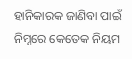ହାନିକାରକ ଜାଣିବା ପାଇଁ ନିମ୍ନରେ କେତେକ ନିୟମ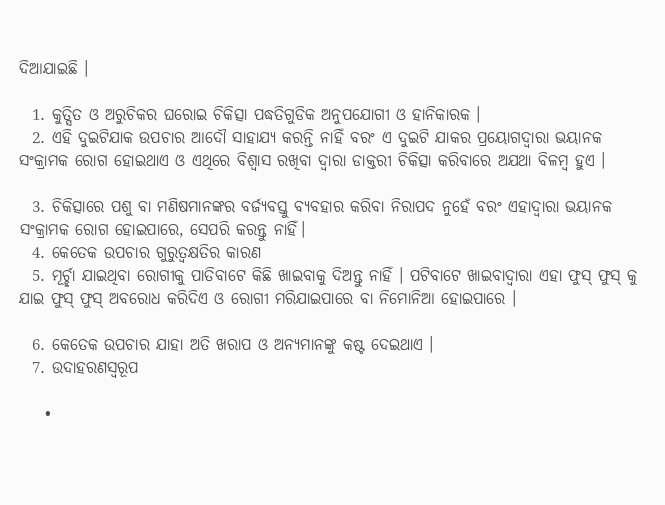ଦିଆଯାଇଛି ।

  1. କୁତ୍ସିତ ଓ ଅରୁଚିକର ଘରୋଇ ଚିକିତ୍ସା ପଦ୍ଧତିଗୁଡିକ ଅନୁପଯୋଗୀ ଓ ହାନିକାରକ ।
  2. ଏହି ଦୁଇଟିଯାକ ଉପଚାର ଆଦୌ ସାହାଯ୍ୟ କରନ୍ତି ନାହିଁ ବରଂ ଏ ଦୁଇଟି ଯାକର ପ୍ରୟୋଗଦ୍ଵାରା ଭୟାନକ ସଂକ୍ରାମକ ରୋଗ ହୋଇଥାଏ ଓ ଏଥିରେ ବିଶ୍ଵାସ ରଖିବା ଦ୍ଵାରା ଡାକ୍ତରୀ ଚିକିତ୍ସା କରିବାରେ ଅଯଥା ବିଳମ୍ବ ହୁଏ ।

  3. ଚିକିତ୍ସାରେ ପଶୁ ବା ମଣିଷମାନଙ୍କର ବର୍ଜ୍ୟବସ୍ତୁ ବ୍ୟବହାର କରିବା ନିରାପଦ ନୁହେଁ ବରଂ ଏହାଦ୍ଵାରା ଭୟାନକ ସଂକ୍ରାମକ ରୋଗ ହୋଇପାରେ, ସେପରି କରନ୍ତୁ ନାହିଁ।
  4. କେତେକ ଉପଚାର ଗୁରୁତ୍ଵକ୍ଷତିର କାରଣ
  5. ମୂର୍ଚ୍ଛା ଯାଇଥିବା ରୋଗୀକୁ ପାତିବାଟେ କିଛି ଖାଇବାକୁ ଦିଅନ୍ତୁ ନାହିଁ । ପଟିବାଟେ ଖାଇବାଦ୍ଵାରା ଏହା ଫୁସ୍ ଫୁସ୍ କୁ ଯାଇ ଫୁସ୍ ଫୁସ୍ ଅବରୋଧ କରିଦିଏ ଓ ରୋଗୀ ମରିଯାଇପାରେ ବା ନିମୋନିଆ ହୋଇପାରେ ।

  6. କେତେକ ଉପଚାର ଯାହା ଅତି ଖରାପ ଓ ଅନ୍ୟମାନଙ୍କୁ କଷ୍ଟ ଦେଇଥାଏ ।
  7. ଉଦାହରଣସ୍ୱରୂପ

    •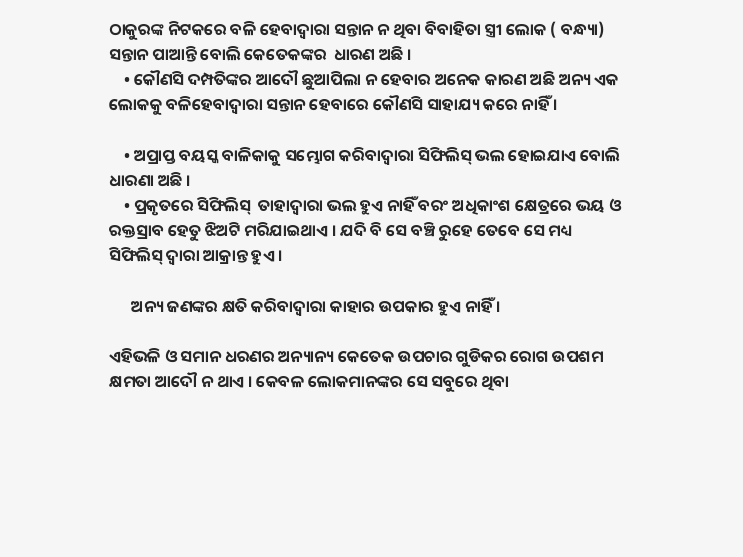ଠାକୁରଙ୍କ ନିଟକରେ ବଳି ହେବାଦ୍ଵାରା ସନ୍ତାନ ନ ଥିବା ବିବାହିତା ସ୍ତ୍ରୀ ଲୋକ ( ବନ୍ଧ୍ୟା) ସନ୍ତାନ ପାଆନ୍ତି ବୋଲି କେତେକଙ୍କର  ଧାରଣ ଅଛି ।
    • କୌଣସି ଦମ୍ପତିଙ୍କର ଆଦୌ ଛୁଆପିଲା ନ ହେବାର ଅନେକ କାରଣ ଅଛି ଅନ୍ୟ ଏକ ଲୋକକୁ ବଳିହେବାଦ୍ଵାରା ସନ୍ତାନ ହେବାରେ କୌଣସି ସାହାଯ୍ୟ କରେ ନାହିଁ ।

    • ଅପ୍ରାପ୍ତ ବୟସ୍କ ବାଳିକାକୁ ସମ୍ଭୋଗ କରିବାଦ୍ଵାରା ସିଫିଲିସ୍ ଭଲ ହୋଇଯାଏ ବୋଲି ଧାରଣା ଅଛି ।
    • ପ୍ରକୃତରେ ସିଫିଲିସ୍  ତାହାଦ୍ଵାରା ଭଲ ହୁଏ ନାହିଁ ବରଂ ଅଧିକାଂଶ କ୍ଷେତ୍ରରେ ଭୟ ଓ ରକ୍ତସ୍ରାବ ହେତୁ ଝିଅଟି ମରିଯାଇଥାଏ । ଯଦି ବି ସେ ବଞ୍ଚି ରୁହେ ତେବେ ସେ ମଧ୍ୟ ସିଫିଲିସ୍ ଦ୍ଵାରା ଆକ୍ରାନ୍ତ ହୁଏ ।

      ଅନ୍ୟ ଜଣଙ୍କର କ୍ଷତି କରିବାଦ୍ଵାରା କାହାର ଉପକାର ହୁଏ ନାହିଁ ।

ଏହିଭଳି ଓ ସମାନ ଧରଣର ଅନ୍ୟାନ୍ୟ କେତେକ ଉପଚାର ଗୁଡିକର ରୋଗ ଉପଶମ କ୍ଷମତା ଆଦୌ ନ ଥାଏ । କେବଳ ଲୋକମାନଙ୍କର ସେ ସବୁରେ ଥିବା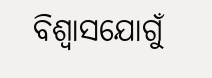ବିଶ୍ଵାସଯୋଗୁଁ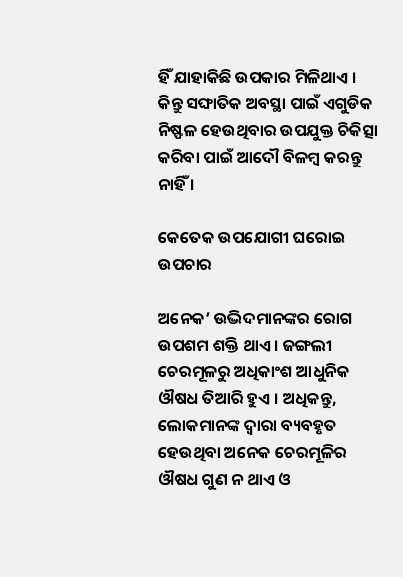ହିଁ ଯାହାକିଛି ଉପକାର ମିଳିଥାଏ । କିନ୍ତୁ ସଙ୍ଘାତିକ ଅବସ୍ଥା ପାଇଁ ଏଗୁଡିକ ନିଷ୍ଫଳ ହେଉଥିବାର ଉପଯୁକ୍ତ ଚିକିତ୍ସା କରିବା ପାଇଁ ଆଦୌ ବିଳମ୍ବ କରନ୍ତୁ ନାହିଁ ।

କେତେକ ଉପଯୋଗୀ ଘରୋଇ ଉପଚାର

ଅନେକ’ ଉଦ୍ଭିଦମାନଙ୍କର ରୋଗ ଉପଶମ ଶକ୍ତି ଥାଏ । ଜଙ୍ଗଲୀ ଚେରମୂଳରୁ ଅଧିକାଂଶ ଆଧୁନିକ ଔଷଧ ତିଆରି ହୁଏ । ଅଧିକନ୍ତୁ, ଲୋକମାନଙ୍କ ଦ୍ଵାରା ବ୍ୟବହୃତ ହେଉଥିବା ଅନେକ ଚେରମୂଳିର ଔଷଧ ଗୁଣ ନ ଥାଏ ଓ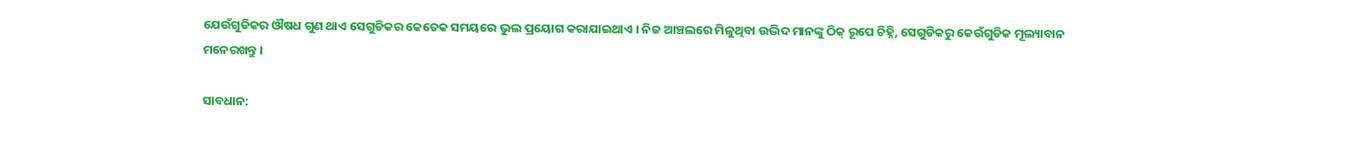ଯେଉଁଗୁଡିକର ଔଷଧ ଗୁଣ ଥାଏ ସେଗୁଡିକର କେତେକ ସମୟରେ ଭୁଲ ପ୍ରୟୋଗ କରାଯାଇଥାଏ । ନିଜ ଆଞ୍ଚଲରେ ମିଳୁଥିବା ଉଦ୍ଭିଦ ମାନଙ୍କୁ ଠିକ୍ ରୂପେ ଚିହ୍ନି, ସେଗୁଡିକରୁ କେଉଁଗୁଡିକ ମୂଲ୍ୟାବାନ ମନେରଖନ୍ତୁ ।

ସାବଧାନ: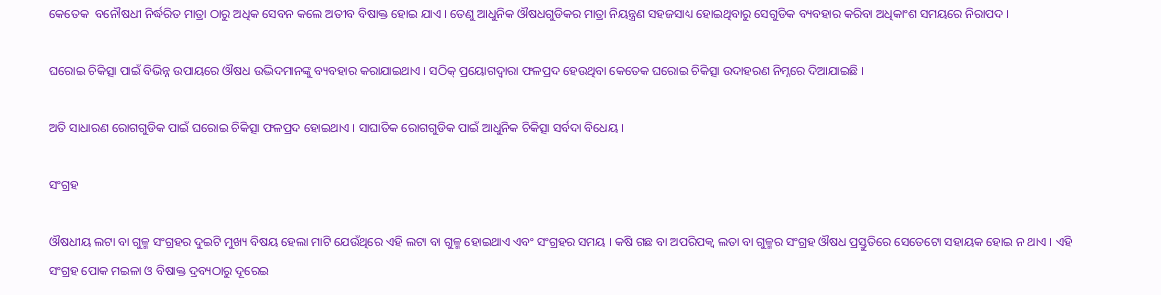କେତେକ  ବନୌଷଧୀ ନିର୍ଦ୍ଧରିତ ମାତ୍ରା ଠାରୁ ଅଧିକ ସେବନ କଲେ ଅତୀବ ବିଷାକ୍ତ ହୋଇ ଯାଏ । ତେଣୁ ଆଧୁନିକ ଔଷଧଗୁଡିକର ମାତ୍ରା ନିୟନ୍ତ୍ରଣ ସହଜସାଧ୍ୟ ହୋଇଥିବାରୁ ସେଗୁଡିକ ବ୍ୟବହାର କରିବା ଅଧିକାଂଶ ସମୟରେ ନିରାପଦ ।

ଘରୋଇ ଚିକିତ୍ସା ପାଇଁ ବିଭିନ୍ନ ଉପାୟରେ ଔଷଧ ଉଦ୍ଭିଦମାନଙ୍କୁ ବ୍ୟବହାର କରାଯାଇଥାଏ । ସଠିକ୍ ପ୍ରୟୋଗଦ୍ଵାରା ଫଳପ୍ରଦ ହେଉଥିବା କେତେକ ଘରୋଇ ଚିକିତ୍ସା ଉଦାହରଣ ନିମ୍ନରେ ଦିଆଯାଇଛି ।

ଅତି ସାଧାରଣ ରୋଗଗୁଡିକ ପାଇଁ ଘରୋଇ ଚିକିତ୍ସା ଫଳପ୍ରଦ ହୋଇଥାଏ । ସାଘାତିକ ରୋଗଗୁଡିକ ପାଇଁ ଆଧୁନିକ ଚିକିତ୍ସା ସର୍ବଦା ବିଧେୟ ।

ସଂଗ୍ରହ

ଔଷଧୀୟ ଲଟା ବା ଗୁଳ୍ମ ସଂଗ୍ରହର ଦୁଇଟି ମୁଖ୍ୟ ବିଷୟ ହେଲା ମାଟି ଯେଉଁଥିରେ ଏହି ଲଟା ବା ଗୁଳ୍ମ ହୋଇଥାଏ ଏବଂ ସଂଗ୍ରହର ସମୟ । କଷି ଗଛ ବା ଅପରିପକ୍ଵ ଲତା ବା ଗୁଳ୍ମର ସଂଗ୍ରହ ଔଷଧ ପ୍ରସ୍ତୁତିରେ ସେତେଟୋ ସହାୟକ ହୋଇ ନ ଥାଏ । ଏହି ସଂଗ୍ରହ ପୋକ ମଇଳା ଓ ବିଷାକ୍ତ ଦ୍ରବ୍ୟଠାରୁ ଦୂରେଇ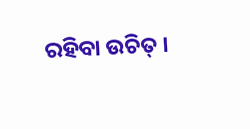ରହିବା ଉଚିତ୍ ।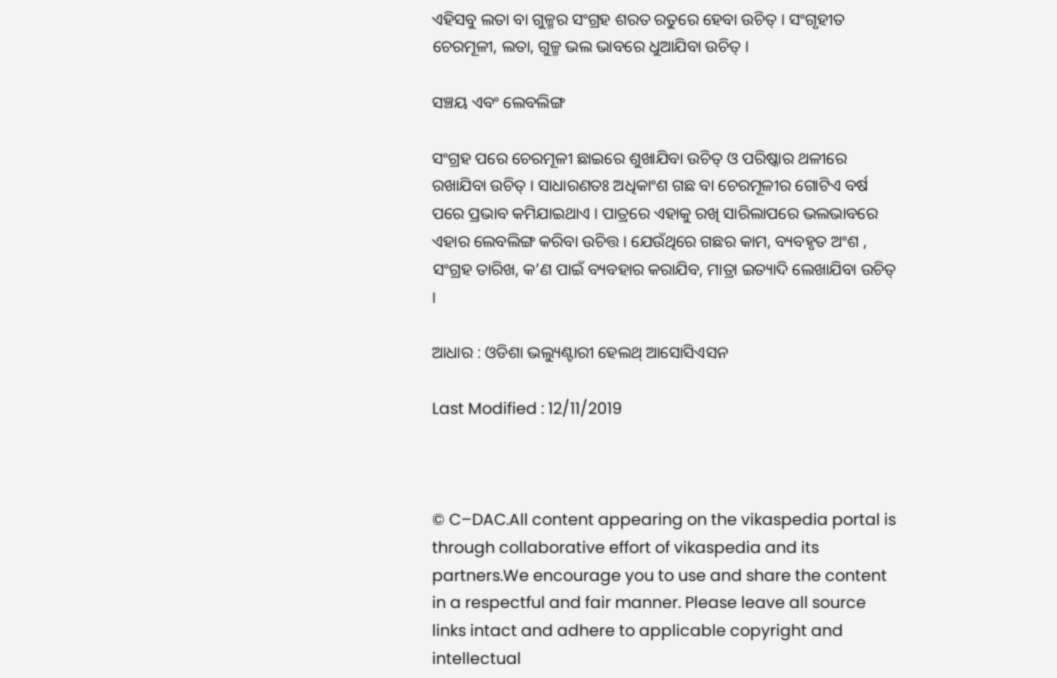ଏହିସବୁ ଲତା ବା ଗୁଳ୍ମର ସଂଗ୍ରହ ଶରତ ରତୁରେ ହେବା ଉଚିତ୍ । ସଂଗୃହୀତ ଚେରମୂଳୀ, ଲତା, ଗୁଳ୍ମ ଭଲ ଭାବରେ ଧୁଆଯିବା ଉଚିତ୍ ।

ସଞ୍ଚୟ ଏବଂ ଲେବଲିଙ୍ଗ

ସଂଗ୍ରହ ପରେ ଚେରମୂଳୀ ଛାଇରେ ଶୁଖାଯିବା ଉଚିତ୍ ଓ ପରିଷ୍କାର ଥଳୀରେ ରଖାଯିବା ଉଚିତ୍ । ସାଧାରଣତଃ ଅଧିକାଂଶ ଗଛ ବା ଚେରମୂଳୀର ଗୋଟିଏ ବର୍ଷ ପରେ ପ୍ରଭାବ କମିଯାଇଥାଏ । ପାତ୍ରରେ ଏହାକୁ ରଖି ସାରିଲାପରେ ଭଲଭାବରେ ଏହାର ଲେବଲିଙ୍ଗ କରିବା ଉଚିତ୍ତ । ଯେଉଁଥିରେ ଗଛର କାମ, ବ୍ୟବହୃତ ଅଂଶ , ସଂଗ୍ରହ ତାରିଖ, କ’ଣ ପାଇଁ ବ୍ୟବହାର କରାଯିବ, ମାତ୍ରା ଇତ୍ୟାଦି ଲେଖାଯିବା ଉଚିତ୍ ।

ଆଧାର : ଓଡିଶା ଭଲ୍ୟୁଣ୍ଟାରୀ ହେଲଥ୍ ଆସୋସିଏସନ

Last Modified : 12/11/2019



© C–DAC.All content appearing on the vikaspedia portal is through collaborative effort of vikaspedia and its partners.We encourage you to use and share the content in a respectful and fair manner. Please leave all source links intact and adhere to applicable copyright and intellectual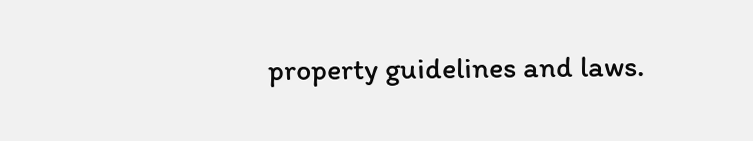property guidelines and laws.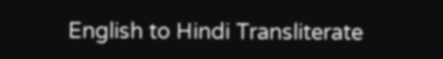English to Hindi Transliterate